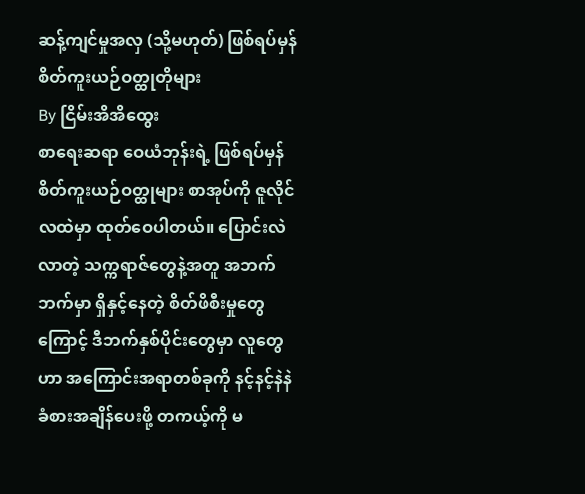ဆန့်ကျင်မှုအလှ (သို့မဟုတ်) ဖြစ်ရပ်မှန် စိတ်ကူးယဉ်ဝတ္ထုတိုများ
By ငြိမ်းအိအိထွေး
စာရေးဆရာ ဝေယံဘုန်းရဲ့ ဖြစ်ရပ်မှန်စိတ်ကူးယဉ်ဝတ္ထုများ စာအုပ်ကို ဇူလိုင်လထဲမှာ ထုတ်ဝေပါတယ်။ ပြောင်းလဲလာတဲ့ သက္ကရာဇ်တွေနဲ့အတူ အဘက်ဘက်မှာ ရှိနှင့်နေတဲ့ စိတ်ဖိစီးမှုတွေကြောင့် ဒီဘက်နှစ်ပိုင်းတွေမှာ လူတွေဟာ အကြောင်းအရာတစ်ခုကို နင့်နင့်နဲနဲခံစားအချိန်ပေးဖို့ တကယ့်ကို မ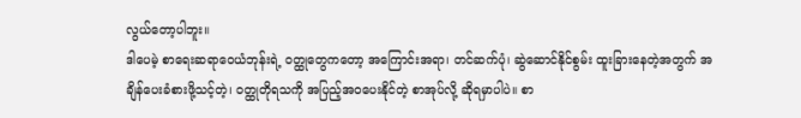လွယ်တော့ပါဘူး။
ဒါပေမဲ့ စာရေးဆရာဝေယံဘုန်းရဲ့ ဝတ္ထုတွေကတော့ အကြောင်းအရာ၊ တင်ဆက်ပုံ၊ ဆွဲဆောင်နိုင်စွမ်း ထူးခြားနေတဲ့အတွက် အချိန်ပေးခံစားဖို့သင့်တဲ့၊ ဝတ္ထုတိုရသကို အပြည့်အဝပေးနိုင်တဲ့ စာအုပ်လို့ ဆိုရမှာပါပဲ။ စာ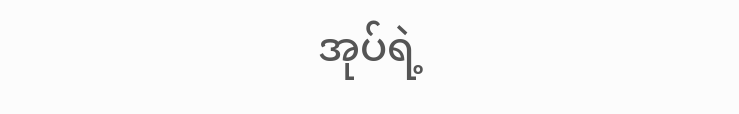အုပ်ရဲ့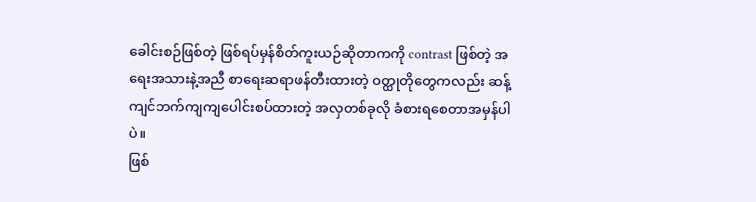ခေါင်းစဉ်ဖြစ်တဲ့ ဖြစ်ရပ်မှန်စိတ်ကူးယဉ်ဆိုတာကကို contrast ဖြစ်တဲ့ အရေးအသားနဲ့အညီ စာရေးဆရာဖန်တီးထားတဲ့ ဝတ္ထုတိုတွေကလည်း ဆန့်ကျင်ဘက်ကျကျပေါင်းစပ်ထားတဲ့ အလှတစ်ခုလို ခံစားရစေတာအမှန်ပါပဲ။
ဖြစ်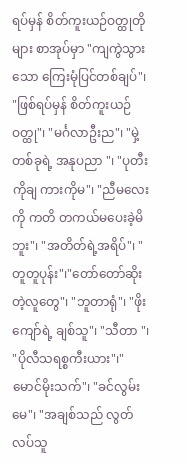ရပ်မှန် စိတ်ကူးယဉ်ဝတ္ထုတိုများ စာအုပ်မှာ "ကျကွဲသွားသော ကြေးမုံပြင်တစ်ချပ်"၊ "ဖြစ်ရပ်မှန် စိတ်ကူးယဉ် ဝတ္ထု"၊ "မင်္ဂလာဦးည"၊ "မှဲ့တစ်ခုရဲ့ အနုပညာ "၊ "ပုတီးကိုချ ကားကိုမ"၊ "ညီမလေးကို ကတိ တကယ်မပေးခဲ့မိဘူး"၊ "အတိတ်ရဲ့အရိပ်"၊ "တူတူပုန်း"၊"တော်တော်ဆိုးတဲ့လူတွေ"၊ "ဘူတာရုံ"၊ "ဖိုးကျော်ရဲ့ ချစ်သူ"၊ "သီတာ "၊ "ပိုလီသရစ္စကီးယား"၊" မောင်မိုးသက်"၊ "ခင်လွမ်းမေ"၊ "အချစ်သည် လွတ်လပ်သူ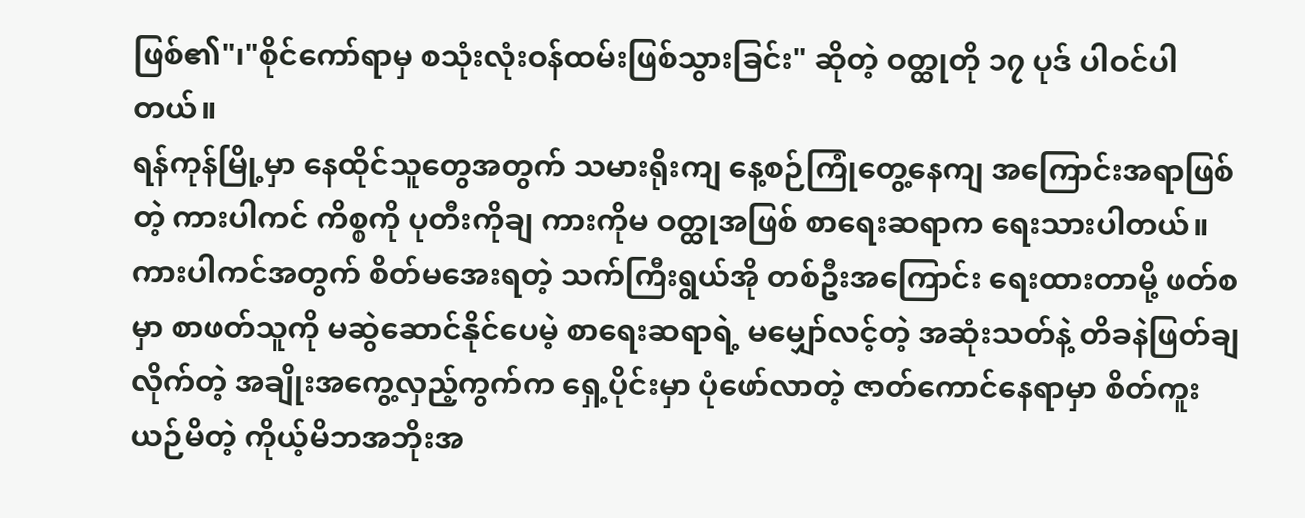ဖြစ်၏"၊"စိုင်ကော်ရာမှ စသုံးလုံးဝန်ထမ်းဖြစ်သွားခြင်း" ဆိုတဲ့ ဝတ္ထုတို ၁၇ ပုဒ် ပါဝင်ပါတယ်။
ရန်ကုန်မြို့မှာ နေထိုင်သူတွေအတွက် သမားရိုးကျ နေ့စဉ်ကြုံတွေ့နေကျ အကြောင်းအရာဖြစ်တဲ့ ကားပါကင် ကိစ္စကို ပုတီးကိုချ ကားကိုမ ဝတ္ထုအဖြစ် စာရေးဆရာက ရေးသားပါတယ်။ ကားပါကင်အတွက် စိတ်မအေးရတဲ့ သက်ကြီးရွယ်အို တစ်ဦးအကြောင်း ရေးထားတာမို့ ဖတ်စမှာ စာဖတ်သူကို မဆွဲဆောင်နိုင်ပေမဲ့ စာရေးဆရာရဲ့ မမျှော်လင့်တဲ့ အဆုံးသတ်နဲ့ တိခနဲဖြတ်ချလိုက်တဲ့ အချိုးအကွေ့လှည့်ကွက်က ရှေ့ပိုင်းမှာ ပုံဖော်လာတဲ့ ဇာတ်ကောင်နေရာမှာ စိတ်ကူးယဉ်မိတဲ့ ကိုယ့်မိဘအဘိုးအ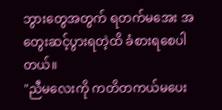ဘွားတွေအတွက် ရတက်မအေး အတွေးဆင့်ပွားရတဲ့ထိ ခံစားရစေပါတယ်။
"ညီမလေးကို ကတိတကယ်မပေး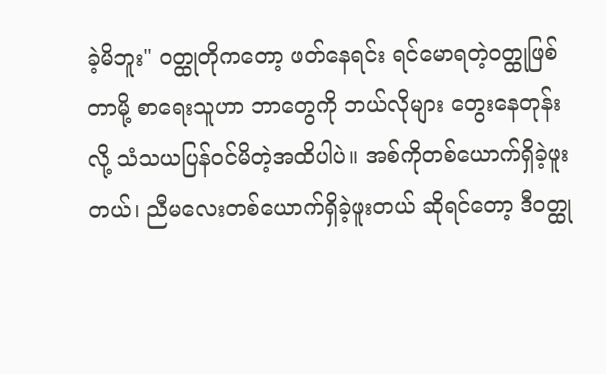ခဲ့မိဘူး" ဝတ္ထုတိုကတော့ ဖတ်နေရင်း ရင်မောရတဲ့ဝတ္ထုဖြစ်တာမို့ စာရေးသူဟာ ဘာတွေကို ဘယ်လိုများ တွေးနေတုန်းလို့ သံသယပြန်ဝင်မိတဲ့အထိပါပဲ။ အစ်ကိုတစ်ယောက်ရှိခဲ့ဖူးတယ်၊ ညီမလေးတစ်ယောက်ရှိခဲ့ဖူးတယ် ဆိုရင်တော့ ဒီဝတ္ထု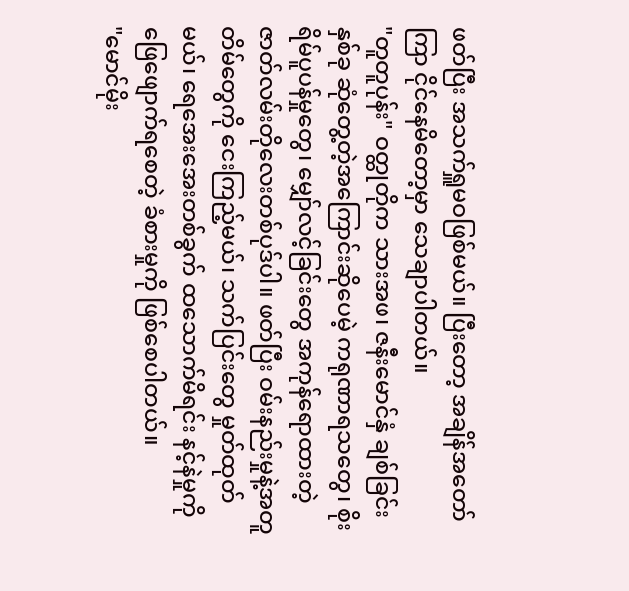ဖတ်ပြီး အသက်ရှူမဝဖြစ်မယ်။ ပြီးတော့ အချိန်အတော်ကြာ ငိုင်နေမိတော့မှာ သေချာပါတယ်။
"တူတူပုန်း" ဝတ္ထုတိုက သားအဖ၊ ဇနီးမောင်နှံ ချစ်ခြင်းနှစ်ခု ဆုံတွေ့တဲ့အကြောင်းဆိုပေမဲ့ ကရုဏာရသတွေ၊ စိုးရိမ်ပူပန်မှုတွေ၊ မျှော်လင့်ခြင်းတွေ အကုန်ရောထားတဲ့ ဇာတ်လမ်းတိုလေးတစ်ပုဒ်ပါ။ ဖတ်ပြီး ဝမ်းနည်းမှုနဲ့အတူ တိမ်တွေကို ငေးကြည့်မယ်၊ သက်ပြင်းတွေ မှုတ်ထုတ်မယ်၊ ရေအေးအေးတစ်ခွက် ထသောက်မိရင်း နင့်နဲမှုကို ဖြေဖျောက်ရစေတဲ့ ခံစားမှုကို ဖြစ်စေပါတယ်။
"မောင်မိုး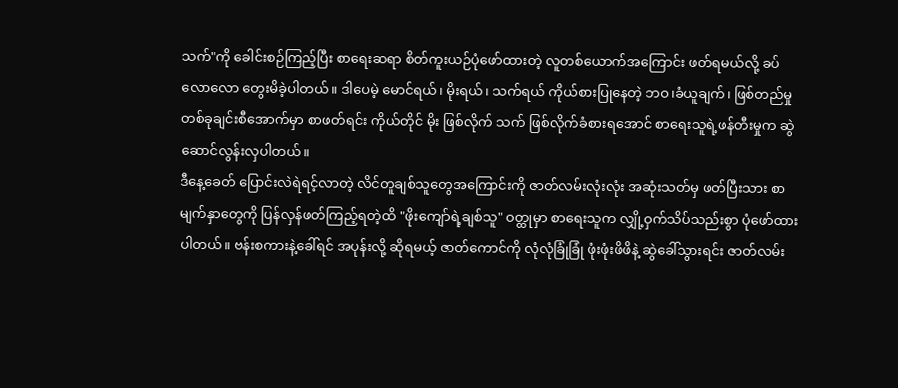သက်"ကို ခေါင်းစဉ်ကြည့်ပြီး စာရေးဆရာ စိတ်ကူးယဉ်ပုံဖော်ထားတဲ့ လူတစ်ယောက်အကြောင်း ဖတ်ရမယ်လို့ ခပ်လောလော တွေးမိခဲ့ပါတယ်။ ဒါပေမဲ့ မောင်ရယ်၊ မိုးရယ်၊ သက်ရယ် ကိုယ်စားပြုနေတဲ့ ဘဝ၊ခံယူချက်၊ ဖြစ်တည်မှု တစ်ခုချင်းစီအောက်မှာ စာဖတ်ရင်း ကိုယ်တိုင် မိုး ဖြစ်လိုက် သက် ဖြစ်လိုက်ခံစားရအောင် စာရေးသူရဲ့ဖန်တီးမှုက ဆွဲဆောင်လွန်းလှပါတယ်။
ဒီနေ့ခေတ် ပြောင်းလဲရဲရင့်လာတဲ့ လိင်တူချစ်သူတွေအကြောင်းကို ဇာတ်လမ်းလုံးလုံး အဆုံးသတ်မှ ဖတ်ပြီးသား စာမျက်နှာတွေကို ပြန်လှန်ဖတ်ကြည့်ရတဲ့ထိ "ဖိုးကျော်ရဲ့ချစ်သူ" ဝတ္ထုမှာ စာရေးသူက လျှို့ဝှက်သိပ်သည်းစွာ ပုံဖော်ထားပါတယ်။ ဗန်းစကားနဲ့ခေါ်ရင် အပုန်းလို့ ဆိုရမယ့် ဇာတ်ကောင်ကို လုံလုံခြုံခြုံ ဖုံးဖုံးဖိဖိနဲ့ ဆွဲခေါ်သွားရင်း ဇာတ်လမ်း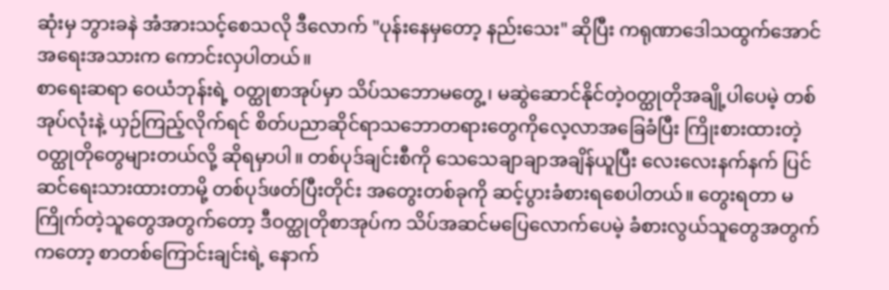ဆုံးမှ ဘွားခနဲ အံအားသင့်စေသလို ဒီလောက် "ပုန်းနေမှတော့ နည်းသေး" ဆိုပြီး ကရုဏာဒေါသထွက်အောင် အရေးအသားက ကောင်းလှပါတယ်။
စာရေးဆရာ ဝေယံဘုန်းရဲ့ ဝတ္ထုစာအုပ်မှာ သိပ်သဘောမတွေ့၊ မဆွဲဆောင်နိုင်တဲ့ဝတ္ထုတိုအချို့ပါပေမဲ့ တစ်အုပ်လုံးနဲ့ ယှဉ်ကြည့်လိုက်ရင် စိတ်ပညာဆိုင်ရာသဘောတရားတွေကိုလေ့လာအခြေခံပြီး ကြိုးစားထားတဲ့ ဝတ္ထုတိုတွေများတယ်လို့ ဆိုရမှာပါ။ တစ်ပုဒ်ချင်းစီကို သေသေချာချာအချိန်ယူပြီး လေးလေးနက်နက် ပြင်ဆင်ရေးသားထားတာမို့ တစ်ပုဒ်ဖတ်ပြီးတိုင်း အတွေးတစ်ခုကို ဆင့်ပွားခံစားရစေပါတယ်။ တွေးရတာ မကြိုက်တဲ့သူတွေအတွက်တော့ ဒီဝတ္ထုတိုစာအုပ်က သိပ်အဆင်မပြေလောက်ပေမဲ့ ခံစားလွယ်သူတွေအတွက်ကတော့ စာတစ်ကြောင်းချင်းရဲ့ နောက်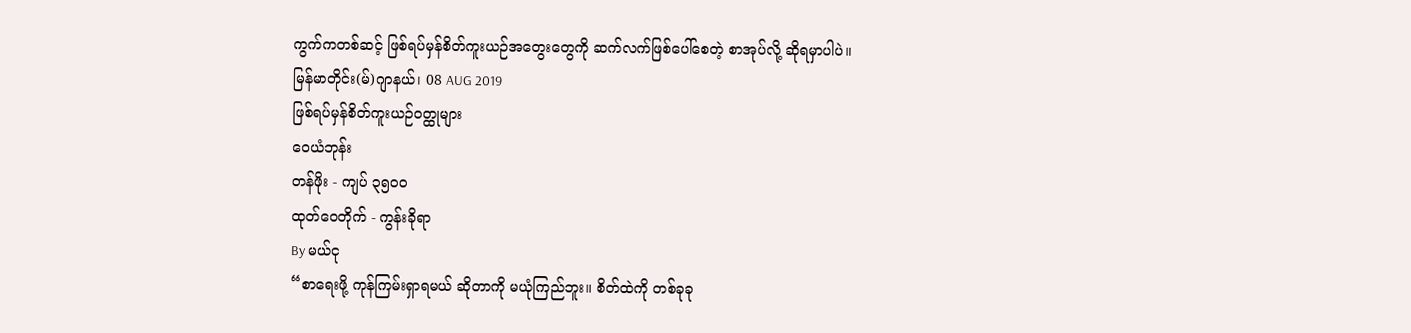ကွက်ကတစ်ဆင့် ဖြစ်ရပ်မှန်စိတ်ကူးယဉ်အတွေးတွေကို ဆက်လက်ဖြစ်ပေါ်စေတဲ့ စာအုပ်လို့ ဆိုရမှာပါပဲ။
မြန်မာတိုင်း(မ်)ဂျာနယ်၊ 08 AUG 2019
ဖြစ်ရပ်မှန်စိတ်ကူးယဉ်ဝတ္ထုများ
ဝေယံဘုန်း
တန်ဖိုး - ကျပ် ၃၅၀၀
ထုတ်ဝေတိုက် - ကွန်းခိုရာ
By မယ်ငု
“စာရေးဖို့ ကုန်ကြမ်းရှာရမယ် ဆိုတာကို မယုံကြည်ဘူး။ စိတ်ထဲကို တစ်ခုခု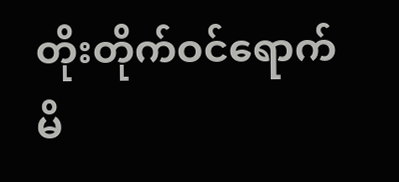တိုးတိုက်ဝင်ရောက်မိ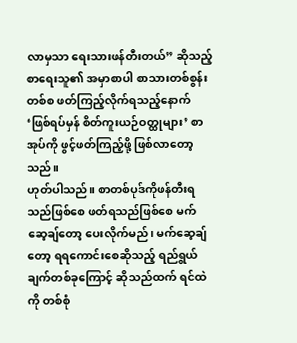လာမှသာ ရေးသားဖန်တီးတယ်” ဆိုသည့် စာရေးသူ၏ အမှာစာပါ စာသားတစ်စွန်းတစ်စ ဖတ်ကြည့်လိုက်ရသည့်နောက် ‘ဖြစ်ရပ်မှန် စိတ်ကူးယဉ်ဝတ္ထုများ’ စာအုပ်ကို ဖွင့်ဖတ်ကြည့်ဖို့ ဖြစ်လာတော့သည်။
ဟုတ်ပါသည်။ စာတစ်ပုဒ်ကိုဖန်တီးရသည်ဖြစ်စေ ဖတ်ရသည်ဖြစ်စေ မက်ဆေ့ချ်တော့ ပေးလိုက်မည်၊ မက်ဆေ့ချ်တော့ ရရကောင်းစေဆိုသည့် ရည်ရွယ်ချက်တစ်ခုကြောင့် ဆိုသည်ထက် ရင်ထဲကို တစ်စုံ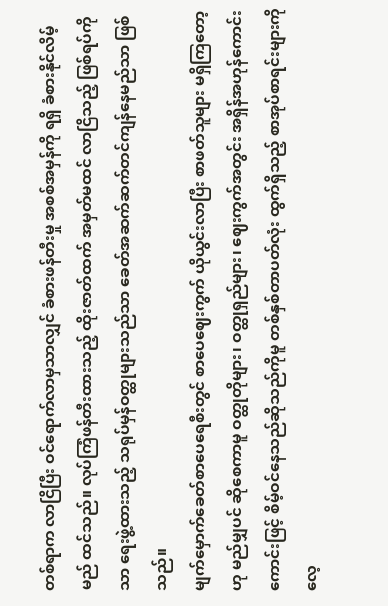တစ်ရာက လာငြိပြီး ဝင်ရောက်လာမှသာလျှင် ခံစားဖန်တီးမှု အစစ်အမှန်ကို ရရှိ ခံစားနိုင်လိမ့်မည် ထင်သည်။ လုပ်ကြံဖန်တီးထားသည့် ထိုးဇာတ်ထက် အမှတ်မထင် လာငြိသည့် ဖြစ်ရပ်ကိုသာ ရေးဖွဲ့ထားသည့် သရုပ်မှန်ဝတ္ထုများသည်သာ ခေတ်အဆက်ဆက်တင်ကျန်နေမည်သာ ဖြစ်သည်။
မျက်မှောက်ခေတ်စာပေရေစီးတွင် စာပေဈေးကွက် ယိုယွင်းလာပြီး စာဖတ်သူများ မရှိကြတော့ဟု မည်မျှပင် ဆိုစေကာမူ ဝတ္ထုတိုများ၊ ဝတ္ထုရှည်များ၊ ဈေးကွက်အတွင်း အရှိန်အဟုန်ကောင်းကောင်းဖြင့် စိမ့်ဝင်နေသည်ဆိုသည်ကိုမူ တစ်နှစ်တာပတ်လုံး ထွက်ရှိသည့် စာအုပ်စာရင်းများကို လေ့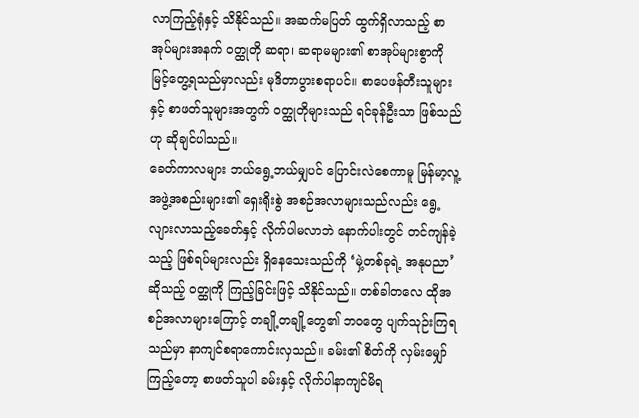လာကြည့်ရုံနှင့် သိနိုင်သည်။ အဆက်မပြတ် ထွက်ရှိလာသည့် စာအုပ်များအနက် ဝတ္ထုတို ဆရာ၊ ဆရာမများ၏ စာအုပ်များစွာကို မြင့်တွေ့ရသည်မှာလည်း မုဒိတာပွားစရာပင်။ စာပေဖန်တီးသူများနှင့် စာဖတ်သူများအတွက် ဝတ္ထုတိုများသည် ရင်ခုန်ဦးသာ ဖြစ်သည်ဟု ဆိုချင်ပါသည်။
ခေတ်ကာလများ ဘယ်ရွေ့ဘယ်မျှပင် ပြောင်းလဲစေကာမူ မြန်မာ့လူ့အဖွဲ့အစည်းများ၏ ရှေးရိုးစွဲ အစဉ်အလာများသည်လည်း ရွေ့လျားလာသည့်ခေတ်နှင့် လိုက်ပါမလာဘဲ နောက်ပါးတွင် တင်ကျန်ခဲ့သည့် ဖြစ်ရပ်များလည်း ရှိနေသေးသည်ကို ‘မှဲ့တစ်ခုရဲ့ အနုပညာ’ ဆိုသည့် ဝတ္ထုကို ကြည့်ခြင်းဖြင့် သိနိုင်သည်။ တစ်ခါတလေ ထိုအစဉ်အလာများကြောင့် တချို့တချို့တွေ၏ ဘဝတွေ ပျက်သုဉ်းကြရသည်မှာ နာကျင်စရာကောင်းလှသည်။ ခမ်း၏ စိတ်ကို လှမ်းမျှော်ကြည့်တော့ စာဖတ်သူပါ ခမ်းနှင့် လိုက်ပါနာကျင်မိရ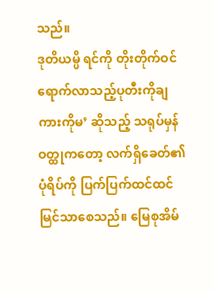သည်။
ဒုတိယမ္ပိ ရင်ကို တိုးတိုက်ဝင်ရောက်လာသည့်ပုတီးကိုချ ကားကိုမ’ ဆိုသည့် သရုပ်မှန် ဝတ္ထုကတော့ လက်ရှိခေတ်၏ ပုံရိပ်ကို ပြက်ပြက်ထင်ထင် မြင်သာစေသည်။ မြေစုအိမ်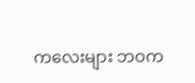ကလေးများ ဘဝက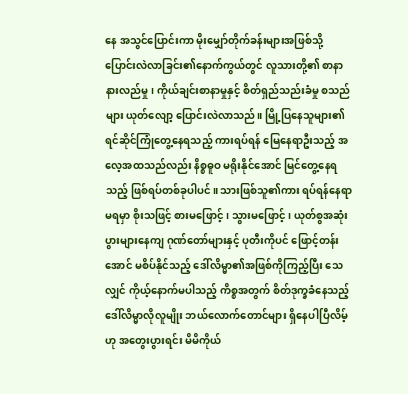နေ အသွင်ပြောင်းကာ မိုးမျှော်တိုက်ခန်းများအဖြစ်သို့ ပြောင်းလဲလာခြင်း၏နောက်ကွယ်တွင် လူသားတို့၏ စာနာနားလည်မှု၊ ကိုယ်ချင်းစာနာမှုနှင့် စိတ်ရှည်သည်းခံမှု စသည်များ ယုတ်လျော့ ပြောင်းလဲလာသည်။ မြို့ပြနေသူများ၏ ရင်ဆိုင်ကြုံတွေ့နေရသည့် ကားရပ်ရန် မြေနေရာဦးသည့် အလေ့အထသည်လည်း နိစ္စဓူဝ မရိုးနိုင်အောင် မြင်တွေ့နေရသည့် ဖြစ်ရပ်တစ်ခုပါပင်။ သားဖြစ်သူ၏ကား ရပ်ရန်နေရာ မရမှာ စိုးသဖြင့် စားမဖြောင့်၊ သွားမဖြောင့်၊ ယုတ်စွအဆုံး ပွားများနေကျ ဂုဏ်တော်များနှင့် ပုတီးကိုပင် ဖြောင့်တန်းအောင် မစိပ်နိုင်သည့် ဒေါ်လိမ္မာ၏အဖြစ်ကိုကြည့်ပြီး သေလျှင် ကိုယ့်နောက်မပါသည့် ကိစ္စအတွက် စိတ်ဒုက္ခခံနေသည့် ဒေါ်လိမ္မာလိုလူမျိုး ဘယ်လောက်တောင်များ ရှိနေပါပြီလိမ့်ဟု အတွေးပွားရင်း မိမိကိုယ်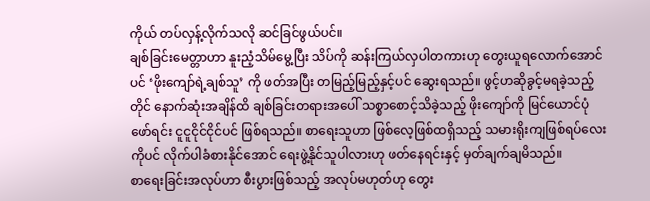ကိုယ် တပ်လှန့်လိုက်သလို ဆင်ခြင်ဖွယ်ပင်။
ချစ်ခြင်းမေတ္တာဟာ နူးညံ့သိမ်မွေ့ပြီး သိပ်ကို ဆန်းကြယ်လှပါတကားဟု တွေးယူရလောက်အောင်ပင် ‘ဖိုးကျော်ရဲ့ချစ်သူ’ ကို ဖတ်အပြီး တမြည့်မြည့်နှင့်ပင် ဆွေးရသည်။ ဖွင့်ဟဆိုခွင့်မရခဲ့သည့်တိုင် နောက်ဆုံးအချိန်ထိ ချစ်ခြင်းတရားအပေါ် သစ္စာစောင့်သိခဲ့သည့် ဖိုးကျော်ကို မြင်ယောင်ပုံဖော်ရင်း ငူငူငိုင်ငိုင်ပင် ဖြစ်ရသည်။ စာရေးသူဟာ ဖြစ်လေ့ဖြစ်ထရှိသည့် သမားရိုးကျဖြစ်ရပ်လေးကိုပင် လိုက်ပါခံစားနိုင်အောင် ရေးဖွဲ့နိုင်သူပါလားဟု ဖတ်နေရင်းနှင့် မှတ်ချက်ချမိသည်။
စာရေးခြင်းအလုပ်ဟာ စီးပွားဖြစ်သည့် အလုပ်မဟုတ်ဟု တွေး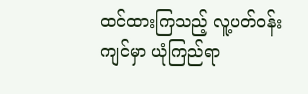ထင်ထားကြသည့် လူ့ပတ်ဝန်းကျင်မှာ ယုံကြည်ရာ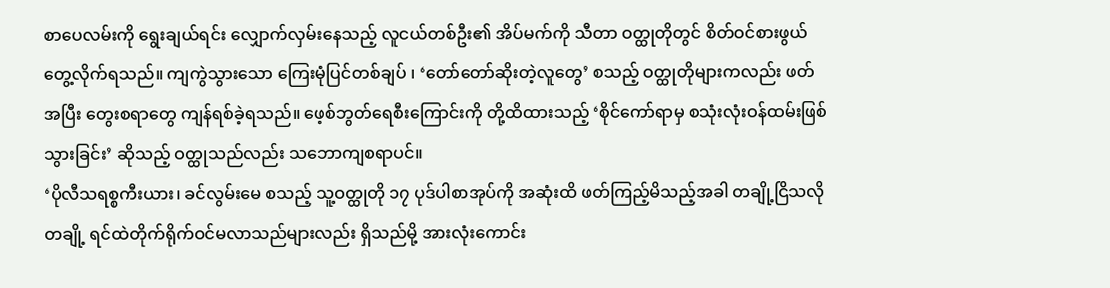စာပေလမ်းကို ရွေးချယ်ရင်း လျှောက်လှမ်းနေသည့် လူငယ်တစ်ဦး၏ အိပ်မက်ကို သီတာ ဝတ္ထုတိုတွင် စိတ်ဝင်စားဖွယ် တွေ့လိုက်ရသည်။ ကျကွဲသွားသော ကြေးမုံပြင်တစ်ချပ် ၊ ‘တော်တော်ဆိုးတဲ့လူတွေ’ စသည့် ဝတ္ထုတိုများကလည်း ဖတ်အပြီး တွေးစရာတွေ ကျန်ရစ်ခဲ့ရသည်။ ဖေ့စ်ဘွတ်ရေစီးကြောင်းကို တို့ထိထားသည့် ‘စိုင်ကော်ရာမှ စသုံးလုံးဝန်ထမ်းဖြစ်သွားခြင်း’ ဆိုသည့် ဝတ္ထုသည်လည်း သဘောကျစရာပင်။
‘ပိုလီသရစ္စကီးယား၊ ခင်လွမ်းမေ စသည့် သူ့ဝတ္ထုတို ၁၇ ပုဒ်ပါစာအုပ်ကို အဆုံးထိ ဖတ်ကြည့်မိသည့်အခါ တချို့ငြိသလို တချို့ ရင်ထဲတိုက်ရိုက်ဝင်မလာသည်များလည်း ရှိသည်မို့ အားလုံးကောင်း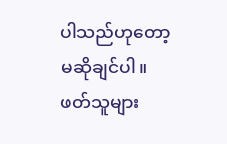ပါသည်ဟုတော့ မဆိုချင်ပါ။ ဖတ်သူများ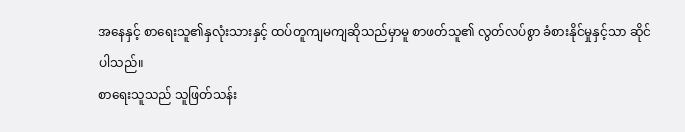အနေနှင့် စာရေးသူ၏နှလုံးသားနှင့် ထပ်တူကျမကျဆိုသည်မှာမူ စာဖတ်သူ၏ လွတ်လပ်စွာ ခံစားနိုင်မှုနှင့်သာ ဆိုင်ပါသည်။
စာရေးသူသည် သူဖြတ်သန်း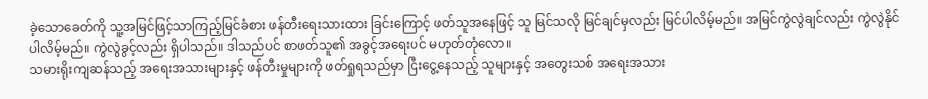ခဲ့သောခေတ်ကို သူ့အမြင်ဖြင့်သာကြည့်မြင်ခံစား ဖန်တီးရေးသားထား ခြင်းကြောင့် ဖတ်သူအနေဖြင့် သူ မြင်သလို မြင်ချင်မှလည်း မြင်ပါလိမ့်မည်။ အမြင်ကွဲလွဲချင်လည်း ကွဲလွဲနိုင်ပါလိမ့်မည်။ ကွဲလွဲခွင့်လည်း ရှိပါသည်။ ဒါသည်ပင် စာဖတ်သူ၏ အခွင့်အရေးပင် မဟုတ်တုံလော။
သမားရိုးကျဆန်သည့် အရေးအသားများနှင့် ဖန်တီးမှုများကို ဖတ်ရှုရသည်မှာ ငြီးငွေ့နေသည့် သူများနှင့် အတွေးသစ် အရေးအသား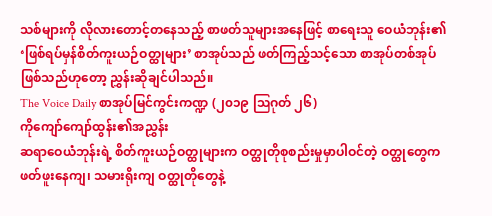သစ်များကို လိုလားတောင့်တနေသည့် စာဖတ်သူများအနေဖြင့် စာရေးသူ ဝေယံဘုန်း၏ ‘ဖြစ်ရပ်မှန်စိတ်ကူးယဉ်ဝတ္ထုများ’ စာအုပ်သည် ဖတ်ကြည့်သင့်သော စာအုပ်တစ်အုပ်ဖြစ်သည်ဟုတော့ ညွှန်းဆိုချင်ပါသည်။
The Voice Daily စာအုပ်မြင်ကွင်းကဏ္ဍ (၂၀၁၉ ဩဂုတ် ၂၆)
ကိုကျော်ကျော်ထွန်း၏အညွှန်း
ဆရာဝေယံဘုန်းရဲ့ စိတ်ကူးယဉ်ဝတ္ထုများက ဝတ္ထုတိုစုစည်းမှုမှာပါဝင်တဲ့ ဝတ္ထုတွေက ဖတ်ဖူးနေကျ၊ သမားရိုးကျ ဝတ္ထုတိုတွေနဲ့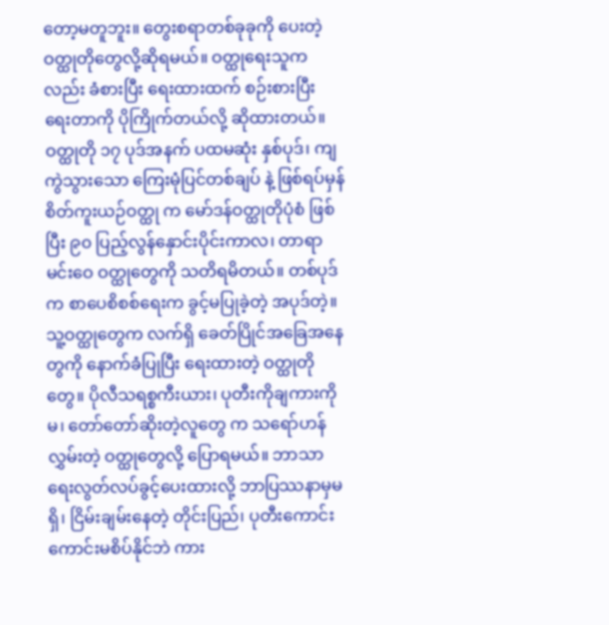တော့မတူဘူး။ တွေးစရာတစ်ခုခုကို ပေးတဲ့ဝတ္ထုတိုတွေလို့ဆိုရမယ်။ ဝတ္ထုရေးသူကလည်း ခံစားပြီး ရေးထားထက် စဉ်းစားပြီး ရေးတာကို ပိုကြိုက်တယ်လို့ ဆိုထားတယ်။
ဝတ္ထုတို ၁၇ ပုဒ်အနက် ပထမဆုံး နှစ်ပုဒ်၊ ကျကွဲသွားသော ကြေးမုံပြင်တစ်ချပ် နဲ့ ဖြစ်ရပ်မှန် စိတ်ကူးယဉ်ဝတ္ထု က မော်ဒန်ဝတ္ထုတိုပုံစံ ဖြစ်ပြီး ၉၀ ပြည့်လွန်နှောင်းပိုင်းကာလ၊ တာရာမင်းဝေ ဝတ္ထုတွေကို သတိရမိတယ်။ တစ်ပုဒ်က စာပေစိစစ်ရေးက ခွင့်မပြုခဲ့တဲ့ အပုဒ်တဲ့။ သူ့ဝတ္ထုတွေက လက်ရှိ ခေတ်ပြိုင်အခြေအနေတွကို နောက်ခံပြုပြီး ရေးထားတဲ့ ဝတ္ထုတိုတွေ။ ပိုလီသရစ္စကီးယား၊ ပုတီးကိုချကားကိုမ၊ တော်တော်ဆိုးတဲ့လူတွေ က သရော်ဟန်လွှမ်းတဲ့ ဝတ္ထုတွေလို့ ပြောရမယ်။ ဘာသာရေးလွတ်လပ်ခွင့်ပေးထားလို့ ဘာပြဿနာမှမရှိ၊ ငြိမ်းချမ်းနေတဲ့ တိုင်းပြည်၊ ပုတီးကောင်းကောင်းမစိပ်နိုင်ဘဲ ကား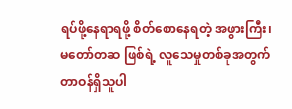ရပ်ဖို့နေရာရဖို့ စိတ်စောနေရတဲ့ အဖွားကြီး၊ မတော်တဆ ဖြစ်ရဲ့ လူသေမှုတစ်ခုအတွက် တာဝန်ရှိသူပါ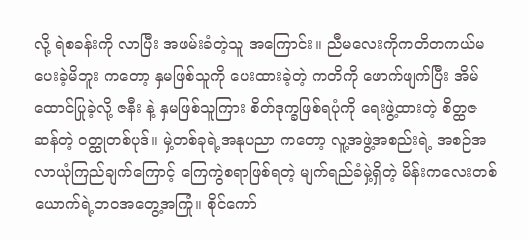လို့ ရဲစခန်းကို လာပြီး အဖမ်းခံတဲ့သူ အကြောင်း။ ညီမလေးကိုကတိတကယ်မပေးခဲ့မိဘူး ကတော့ နှမဖြစ်သူကို ပေးထားခဲ့တဲ့ ကတိကို ဖောက်ဖျက်ပြီး အိမ်ထောင်ပြုခဲ့လို့ ဇနီး နဲ့ နှမဖြစ်သူကြား စိတ်ဒုက္ခဖြစ်ရပုံကို ရေးဖွဲ့ထားတဲ့ စိတ္ထဇဆန်တဲ့ ဝတ္ထုတစ်ပုဒ်။ မှဲ့တစ်ခုရဲ့အနုပညာ ကတော့ လူ့အဖွဲ့အစည်းရဲ့ အစဉ်အလာယုံကြည်ချက်ကြောင့် ကြေကွဲစရာဖြစ်ရတဲ့ မျက်ရည်ခံမှဲ့ရှိတဲ့ မိန်းကလေးတစ်ယောက်ရဲ့ဘဝအတွေ့အကြုံ။ စိုင်ကော်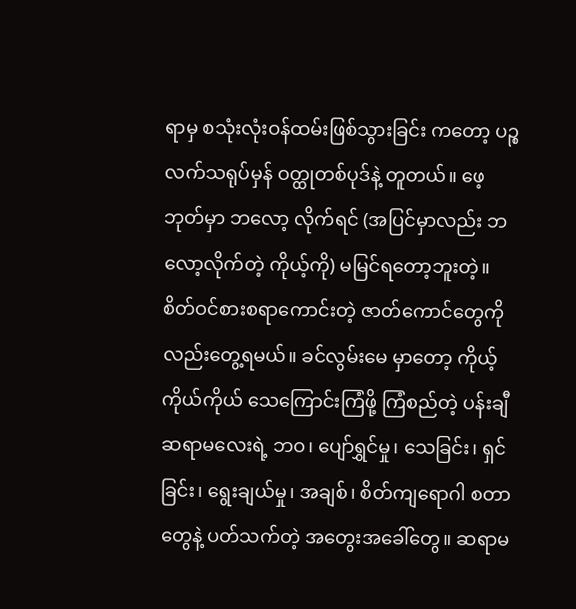ရာမှ စသုံးလုံးဝန်ထမ်းဖြစ်သွားခြင်း ကတော့ ပဉ္စလက်သရုပ်မှန် ဝတ္ထုတစ်ပုဒ်နဲ့ တူတယ်။ ဖေ့ဘုတ်မှာ ဘလော့ လိုက်ရင် (အပြင်မှာလည်း ဘလော့လိုက်တဲ့ ကိုယ့်ကို) မမြင်ရတော့ဘူးတဲ့။
စိတ်ဝင်စားစရာကောင်းတဲ့ ဇာတ်ကောင်တွေကိုလည်းတွေ့ရမယ်။ ခင်လွမ်းမေ မှာတော့ ကိုယ့်ကိုယ်ကိုယ် သေကြောင်းကြံဖို့ ကြံစည်တဲ့ ပန်းချီဆရာမလေးရဲ့ ဘဝ၊ ပျော်ရွှင်မှု၊ သေခြင်း၊ ရှင်ခြင်း၊ ရွေးချယ်မှု၊ အချစ်၊ စိတ်ကျရောဂါ စတာတွေနဲ့ ပတ်သက်တဲ့ အတွေးအခေါ်တွေ။ ဆရာမ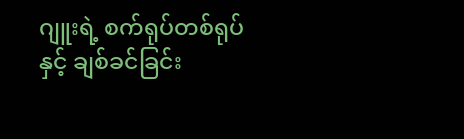ဂျူးရဲ့ စက်ရုပ်တစ်ရုပ်နှင့် ချစ်ခင်ခြင်း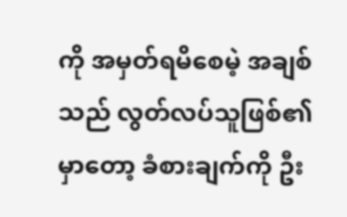ကို အမှတ်ရမိစေမဲ့ အချစ်သည် လွတ်လပ်သူဖြစ်၏ မှာတော့ ခံစားချက်ကို ဦး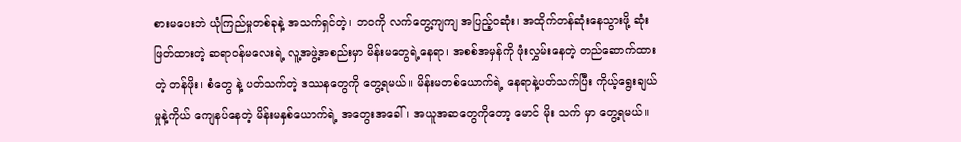စားမပေးဘဲ ယုံကြည်မှုတစ်ခုနဲ့ အသက်ရှင်တဲ့၊ ဘဝကို လက်တွေ့ကျကျ အပြည့်ဝဆုံး၊ အထိုက်တန်ဆုံးနေသွားဖို့ ဆုံးဖြတ်ထားတဲ့ ဆရာဝန်မလေးရဲ့ လူ့အဖွဲ့အစည်းမှာ မိန်းမတွေရဲ့နေရာ၊ အစစ်အမှန်ကို ဖုံးလွှမ်းနေတဲ့ တည်ဆောက်ထားတဲ့ တန်ဖိုး၊ စံတွေ နဲ့ ပတ်သက်တဲ့ ဒဿနတွေကို တွေ့ရမယ်။ မိန်းမတစ်ယောက်ရဲ့ နေရာနဲ့ပတ်သက်ပြီး ကိုယ့်ရွေးချယ်မှုနဲ့ကိုယ် ကျေနပ်နေတဲ့ မိန်းမနှစ်ယောက်ရဲ့ အတွေးအခေါ်၊ အယူအဆတွေကိုတော့ မောင် မိုး သက် မှာ တွေ့ရမယ်။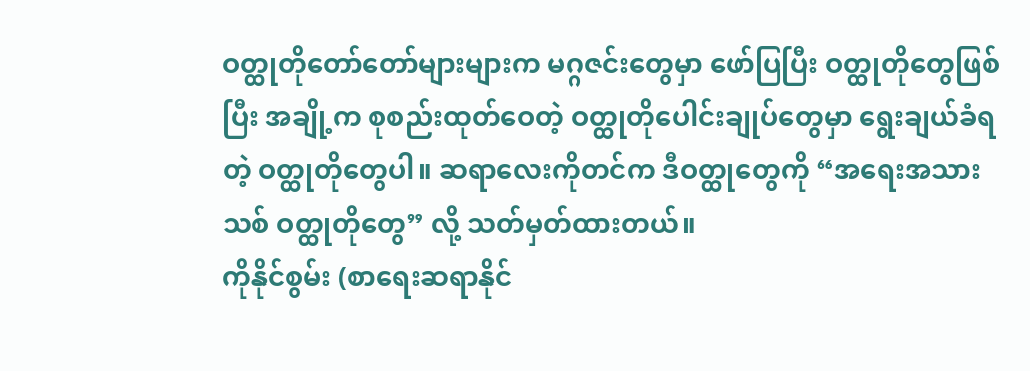ဝတ္ထုတိုတော်တော်များများက မဂ္ဂဇင်းတွေမှာ ဖော်ပြပြီး ဝတ္ထုတိုတွေဖြစ်ပြီး အချို့က စုစည်းထုတ်ဝေတဲ့ ဝတ္ထုတိုပေါင်းချုပ်တွေမှာ ရွေးချယ်ခံရတဲ့ ဝတ္ထုတိုတွေပါ။ ဆရာလေးကိုတင်က ဒီဝတ္ထုတွေကို “အရေးအသားသစ် ဝတ္ထုတိုတွေ” လို့ သတ်မှတ်ထားတယ်။
ကိုနိုင်စွမ်း (စာရေးဆရာနိုင်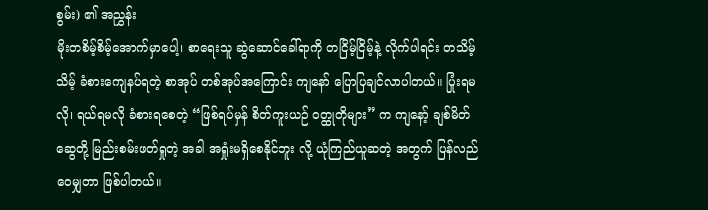စွမ်း) ၏ အညွှန်း
မိုးတစိမ့်စိမ့်အောက်မှာပေါ့၊ စာရေးသူ ဆွဲဆောင်ခေါ်ရာကို တငြိမ့်ငြိမ့်နဲ့ လိုက်ပါရင်း တသိမ့်သိမ့် ခံစားကျေနပ်ရတဲ့ စာအုပ် တစ်အုပ်အကြောင်း ကျနော် ပြောပြချင်လာပါတယ်။ ပြုံးရမလို၊ ရယ်ရမလို ခံစားရစေတဲ့ “ဖြစ်ရပ်မှန် စိတ်ကူးယဉ် ဝတ္ထုတိုများ” က ကျနော့် ချစ်မိတ်ဆွေတို့ မြည်းစမ်းဖတ်ရှုတဲ့ အခါ အရှုံးမရှိစေနိုင်ဘူး လို့ ယုံကြည်ယူဆတဲ့ အတွက် ပြန်လည်ဝေမျှတာ ဖြစ်ပါတယ်။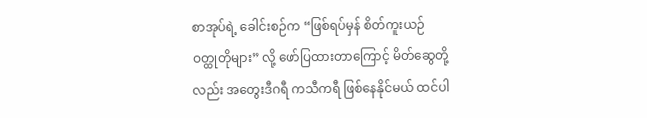စာအုပ်ရဲ့ ခေါင်းစဉ်က “ဖြစ်ရပ်မှန် စိတ်ကူးယဉ် ဝတ္ထုတိုများ” လို့ ဖော်ပြထားတာကြောင့် မိတ်ဆွေတို့လည်း အတွေးဒီဂရီ ကသီကရီ ဖြစ်နေနိုင်မယ် ထင်ပါ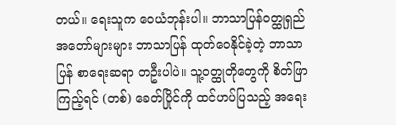တယ်။ ရေးသူက ဝေယံဘုန်းပါ။ ဘာသာပြန်ဝတ္ထုရှည် အတော်များများ ဘာသာပြန် ထုတ်ဝေနိုင်ခဲ့တဲ့ ဘာသာပြန် စာရေးဆရာ တဦးပါပဲ။ သူ့ဝတ္ထုတိုတွေကို စိတ်ဖြာကြည့်ရင် (တစ်) ခေတ်ပြိုင်ကို ထင်ဟပ်ပြသည့် အရေး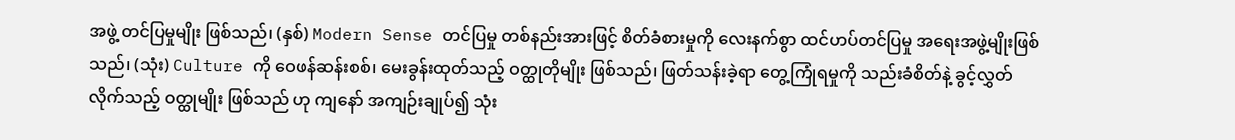အဖွဲ့ တင်ပြမှုမျိုး ဖြစ်သည်၊ (နှစ်) Modern Sense တင်ပြမှု တစ်နည်းအားဖြင့် စိတ်ခံစားမှုကို လေးနက်စွာ ထင်ဟပ်တင်ပြမှု အရေးအဖွဲ့မျိုးဖြစ်သည်၊ (သုံး) Culture ကို ဝေဖန်ဆန်းစစ်၊ မေးခွန်းထုတ်သည့် ဝတ္ထုတိုမျိုး ဖြစ်သည်၊ ဖြတ်သန်းခဲ့ရာ တွေ့ကြုံရမှုကို သည်းခံစိတ်နဲ့ ခွင့်လွှတ်လိုက်သည့် ဝတ္ထုမျိုး ဖြစ်သည် ဟု ကျနော် အကျဉ်းချုပ်၍ သုံး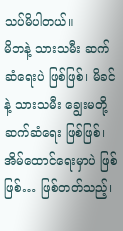သပ်မိပါတယ်။
မိဘနဲ့ သားသမီး ဆက်ဆံရေးပဲ ဖြစ်ဖြစ်၊ မိခင်နဲ့ သားသမီး ချွေးမတို့ ဆက်ဆံရေး ဖြစ်ဖြစ်၊ အိမ်ထောင်ရေးမှာပဲ ဖြစ်ဖြစ်… ဖြစ်တတ်သည့်၊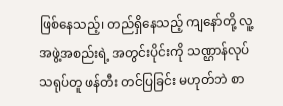ဖြစ်နေသည့်၊ တည်ရှိနေသည့် ကျနော်တို့ လူ့အဖွဲ့အစည်းရဲ့ အတွင်းပိုင်းကို သဏ္ဌာန်လုပ် သရုပ်တူ ဖန်တီး တင်ပြခြင်း မဟုတ်ဘဲ စာ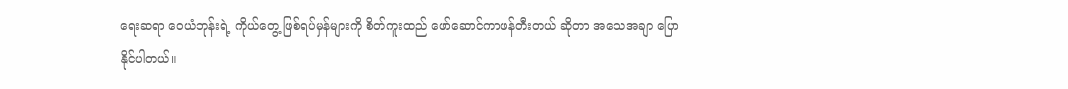ရေးဆရာ ဝေယံဘုန်းရဲ့ ကိုယ်တွေ့ ဖြစ်ရပ်မှန်များကို စိတ်ကူးထည် ဖော်ဆောင်ကာဖန်တီးတယ် ဆိုတာ အသေအချာ ပြောနိုင်ပါတယ်။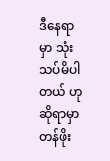ဒီနေရာမှာ သုံးသပ်မိပါတယ် ဟု ဆိုရာမှာ တန်ဖိုး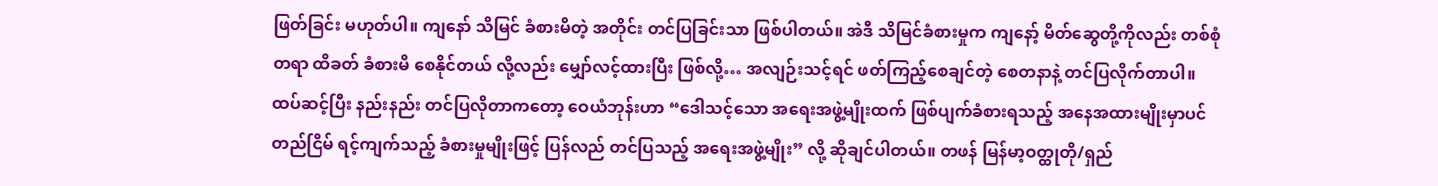ဖြတ်ခြင်း မဟုတ်ပါ။ ကျနော် သိမြင် ခံစားမိတဲ့ အတိုင်း တင်ပြခြင်းသာ ဖြစ်ပါတယ်။ အဲဒီ သိမြင်ခံစားမှုက ကျနော့် မိတ်ဆွေတို့ကိုလည်း တစ်စုံတရာ ထိခတ် ခံစားမိ စေနိုင်တယ် လို့လည်း မျှော်လင့်ထားပြီး ဖြစ်လို့… အလျဉ်းသင့်ရင် ဖတ်ကြည့်စေချင်တဲ့ စေတနာနဲ့ တင်ပြလိုက်တာပါ။
ထပ်ဆင့်ပြီး နည်းနည်း တင်ပြလိုတာကတော့ ဝေယံဘုန်းဟာ “ဒေါသင့်သော အရေးအဖွဲ့မျိုးထက် ဖြစ်ပျက်ခံစားရသည့် အနေအထားမျိုးမှာပင် တည်ငြိမ် ရင့်ကျက်သည့် ခံစားမှုမျိုးဖြင့် ပြန်လည် တင်ပြသည့် အရေးအဖွဲ့မျိုး” လို့ ဆိုချင်ပါတယ်။ တဖန် မြန်မာ့ဝတ္ထုတို/ရှည်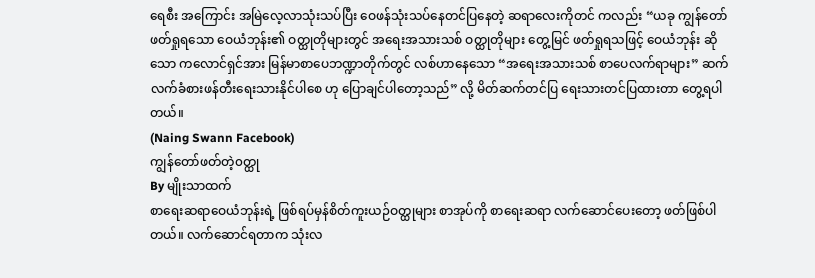ရေစီး အကြောင်း အမြဲလေ့လာသုံးသပ်ပြီး ဝေဖန်သုံးသပ်နေတင်ပြနေတဲ့ ဆရာလေးကိုတင် ကလည်း “ယခု ကျွန်တော် ဖတ်ရှုရသော ဝေယံဘုန်း၏ ဝတ္ထုတိုများတွင် အရေးအသားသစ် ဝတ္ထုတိုများ တွေ့မြင် ဖတ်ရှုရသဖြင့် ဝေယံဘုန်း ဆိုသော ကလောင်ရှင်အား မြန်မာစာပေဘဏ္ဍာတိုက်တွင် လစ်ဟာနေသော “အရေးအသားသစ် စာပေလက်ရာများ” ဆက်လက်ခံစားဖန်တီးရေးသားနိုင်ပါစေ ဟု ပြောချင်ပါတော့သည်” လို့ မိတ်ဆက်တင်ပြ ရေးသားတင်ပြထားတာ တွေ့ရပါတယ်။
(Naing Swann Facebook)
ကျွန်တော်ဖတ်တဲ့၀တ္ထု
By မျိုးသာထက်
စာရေးဆရာဝေယံဘုန်းရဲ့ ဖြစ်ရပ်မှန်စိတ်ကူးယဉ်ဝတ္ထုများ စာအုပ်ကို စာရေးဆရာ လက်ဆောင်ပေးတော့ ဖတ်ဖြစ်ပါတယ်။ လက်ဆောင်ရတာက သုံးလ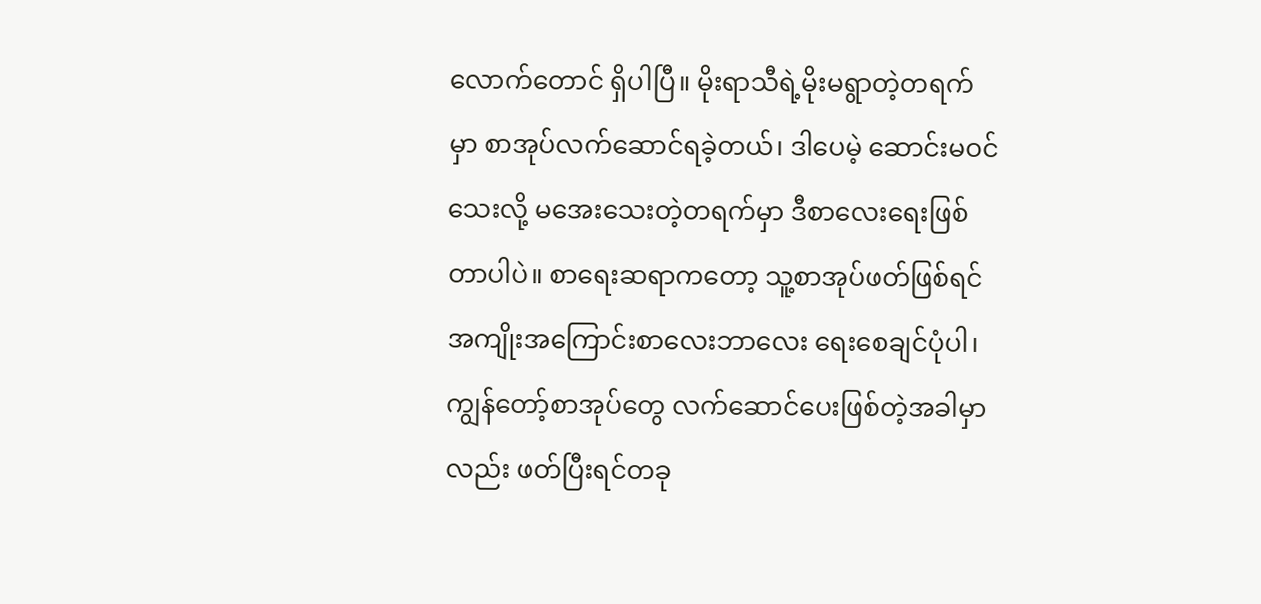လောက်တောင် ရှိပါပြီ။ မိုးရာသီရဲ့မိုးမရွာတဲ့တရက်မှာ စာအုပ်လက်ဆောင်ရခဲ့တယ်၊ ဒါပေမဲ့ ဆောင်းမဝင်သေးလို့ မအေးသေးတဲ့တရက်မှာ ဒီစာလေးရေးဖြစ်တာပါပဲ။ စာရေးဆရာကတော့ သူ့စာအုပ်ဖတ်ဖြစ်ရင် အကျိုးအကြောင်းစာလေးဘာလေး ရေးစေချင်ပုံပါ၊ ကျွန်တော့်စာအုပ်တွေ လက်ဆောင်ပေးဖြစ်တဲ့အခါမှာလည်း ဖတ်ပြီးရင်တခု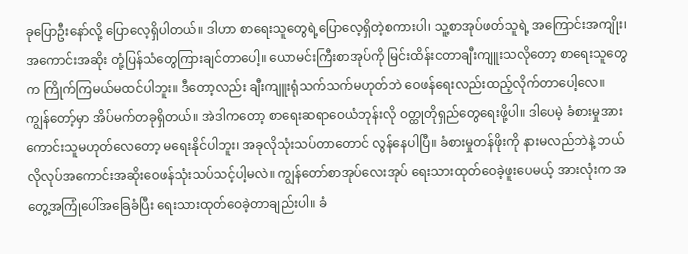ခုပြောဦးနော်လို့ ပြောလေ့ရှိပါတယ်။ ဒါဟာ စာရေးသူတွေရဲ့ပြောလေ့ရှိတဲ့စကားပါ၊ သူ့စာအုပ်ဖတ်သူရဲ့ အကြောင်းအကျိုး၊ အကောင်းအဆိုး တုံ့ပြန်သံတွေကြားချင်တာပေါ့။ ယောမင်းကြီးစာအုပ်ကို မြင်းထိန်းငတာချီးကျူးသလိုတော့ စာရေးသူတွေက ကြိုက်ကြမယ်မထင်ပါဘူး။ ဒီတော့လည်း ချီးကျူးရုံသက်သက်မဟုတ်ဘဲ ဝေဖန်ရေးလည်းထည့်လိုက်တာပေါ့လေ။
ကျွန်တော့်မှာ အိပ်မက်တခုရှိတယ်။ အဲဒါကတော့ စာရေးဆရာဝေယံဘုန်းလို ဝတ္ထုတိုရှည်တွေရေးဖို့ပါ။ ဒါပေမဲ့ ခံစားမှုအားကောင်းသူမဟုတ်လေတော့ မရေးနိုင်ပါဘူး၊ အခုလိုသုံးသပ်တာတောင် လွန်နေပါပြီ။ ခံစားမှုတန်ဖိုးကို နားမလည်ဘဲနဲ့ ဘယ်လိုလုပ်အကောင်းအဆိုးဝေဖန်သုံးသပ်သင့်ပါ့မလဲ။ ကျွန်တော်စာအုပ်လေးအုပ် ရေးသားထုတ်ဝေခဲ့ဖူးပေမယ့် အားလုံးက အတွေ့အကြုံပေါ်အခြေခံပြီး ရေးသားထုတ်ဝေခဲ့တာချည်းပါ။ ခံ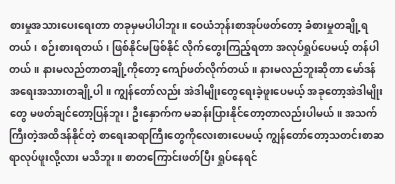စားမှုအသားပေးရေးတာ တခုမှမပါပါဘူး။ ဝေယံဘုန်းစာအုပ်ဖတ်တော့ ခံစားမှုတချို့ရတယ်၊ စဉ်းစားရတယ်၊ ဖြစ်နိုင်မဖြစ်နိုင် လိုက်တွေးကြည့်ရတာ အလုပ်ရှုပ်ပေမယ့် တန်ပါတယ်။ နားမလည်တာတချို့ကိုတော့ ကျော်ဖတ်လိုက်တယ်။ နားမလည်ဘူးဆိုတာ မော်ဒန်အရေးအသားတချို့ပါ။ ကျွန်တော်လည်း အဲဒါမျိုးတွေရေးခဲ့ဖူးပေမယ့် အခုတော့အဲဒါမျိုးတွေ မဖတ်ချင်တော့ပြန်ဘူး၊ ဦးနှောက်က မဆန်းပြားနိုင်တော့တာလည်းပါမယ်။ အသက်ကြီးတဲ့အထိဒန်နိုင်တဲ့ စာရေးဆရာကြီးတွေကိုလေးစားပေမယ့် ကျွန်တော်တော့သတင်းစာဆရာလုပ်ဖူးလို့လား မသိဘူး။ စာတကြောင်းဖတ်ပြီး ရှုပ်နေရင်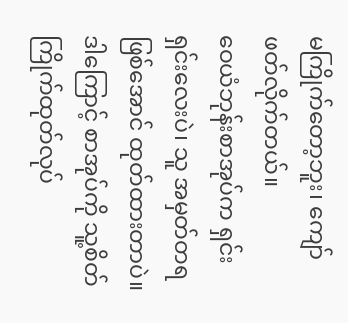မကြိုက်တော့ဘူး၊ ကျော်ဖတ်လိုက်တယ်။
ဝေယံဘုန်းစာအုပ်က ရှင်းရှင်းလေးပဲ၊ သူ အမှတ်တရဖြစ်အောင် ထုတ်ထားတာပဲ။ ဒါကြောင့် စာအုပ်ကို သူ့စိတ်ကြိုက်ထုတ်လုပ်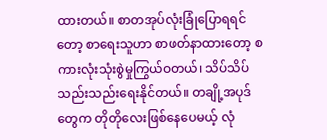ထားတယ်။ စာတအုပ်လုံးခြုံပြောရရင်တော့ စာရေးသူဟာ စာဖတ်နာထားတော့ စကားလုံးသုံးစွဲမှုကြွယ်ဝတယ်၊ သိပ်သိပ်သည်းသည်းရေးနိုင်တယ်။ တချို့အပုဒ်တွေက တိုတိုလေးဖြစ်နေပေမယ့် လုံ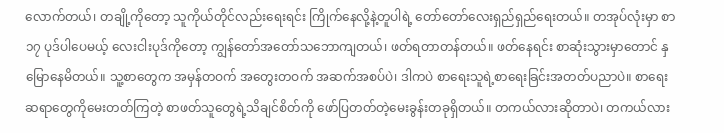လောက်တယ်၊ တချို့ကိုတော့ သူကိုယ်တိုင်လည်းရေးရင်း ကြိုက်နေလို့နဲ့တူပါရဲ့ တော်တော်လေးရှည်ရှည်ရေးတယ်။ တအုပ်လုံးမှာ စာ ၁၇ ပုဒ်ပါပေမယ့် လေးငါးပုဒ်ကိုတော့ ကျွန်တော်အတော်သဘောကျတယ်၊ ဖတ်ရတာတန်တယ်။ ဖတ်နေရင်း စာဆုံးသွားမှာတောင် နှမြောနေမိတယ်။ သူ့စာတွေက အမှန်တဝက် အတွေးတဝက် အဆက်အစပ်ပဲ၊ ဒါကပဲ စာရေးသူရဲ့စာရေးခြင်းအတတ်ပညာပဲ။ စာရေးဆရာတွေကိုမေးတတ်ကြတဲ့ စာဖတ်သူတွေရဲ့သိချင်စိတ်ကို ဖော်ပြတတ်တဲ့မေးခွန်းတခုရှိတယ်။ တကယ်လားဆိုတာပဲ၊ တကယ်လား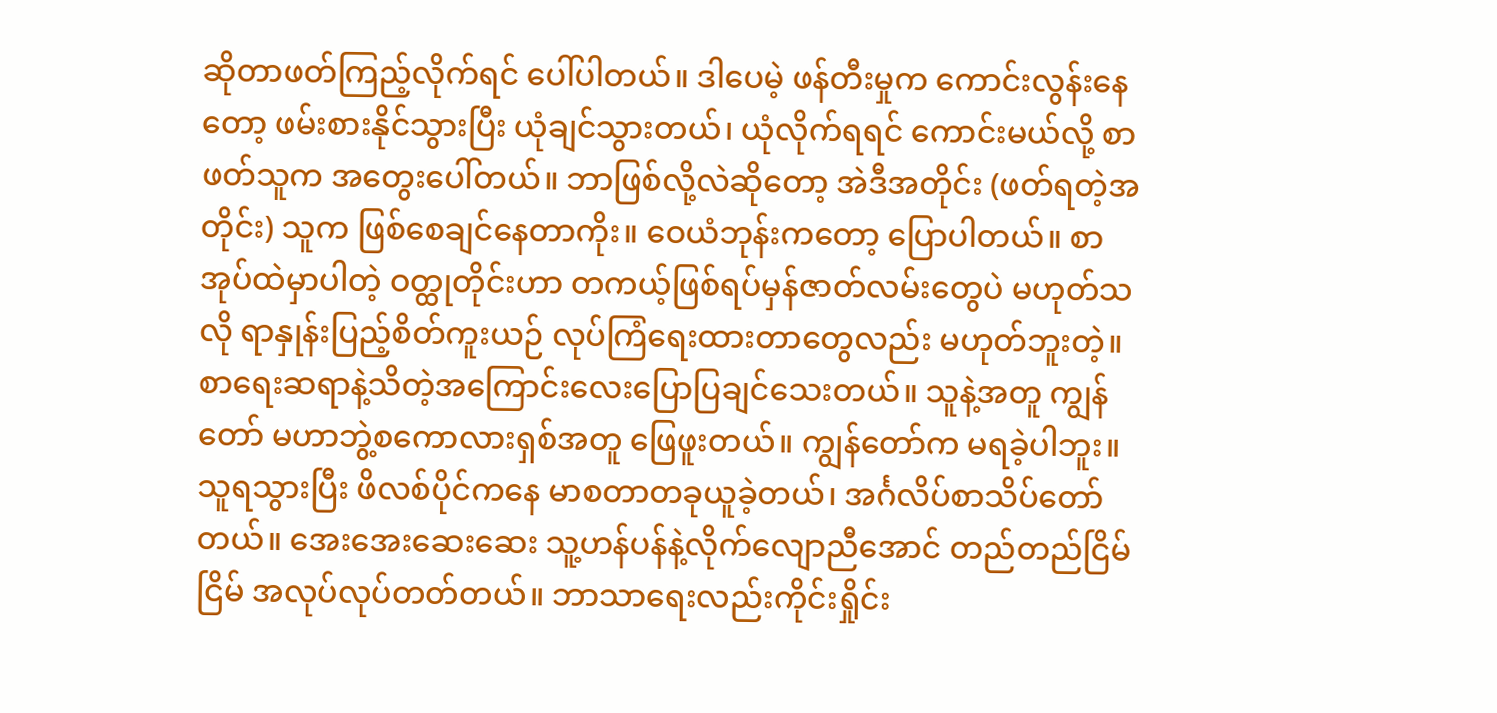ဆိုတာဖတ်ကြည့်လိုက်ရင် ပေါ်ပါတယ်။ ဒါပေမဲ့ ဖန်တီးမှုက ကောင်းလွန်းနေတော့ ဖမ်းစားနိုင်သွားပြီး ယုံချင်သွားတယ်၊ ယုံလိုက်ရရင် ကောင်းမယ်လို့ စာဖတ်သူက အတွေးပေါ်တယ်။ ဘာဖြစ်လို့လဲဆိုတော့ အဲဒီအတိုင်း (ဖတ်ရတဲ့အတိုင်း) သူက ဖြစ်စေချင်နေတာကိုး။ ဝေယံဘုန်းကတော့ ပြောပါတယ်။ စာအုပ်ထဲမှာပါတဲ့ ဝတ္ထုတိုင်းဟာ တကယ့်ဖြစ်ရပ်မှန်ဇာတ်လမ်းတွေပဲ မဟုတ်သလို ရာနှုန်းပြည့်စိတ်ကူးယဉ် လုပ်ကြံရေးထားတာတွေလည်း မဟုတ်ဘူးတဲ့။
စာရေးဆရာနဲ့သိတဲ့အကြောင်းလေးပြောပြချင်သေးတယ်။ သူနဲ့အတူ ကျွန်တော် မဟာဘွဲ့စကောလားရှစ်အတူ ဖြေဖူးတယ်။ ကျွန်တော်က မရခဲ့ပါဘူး။ သူရသွားပြီး ဖိလစ်ပိုင်ကနေ မာစတာတခုယူခဲ့တယ်၊ အင်္ဂလိပ်စာသိပ်တော်တယ်။ အေးအေးဆေးဆေး သူ့ဟန်ပန်နဲ့လိုက်လျောညီအောင် တည်တည်ငြိမ်ငြိမ် အလုပ်လုပ်တတ်တယ်။ ဘာသာရေးလည်းကိုင်းရှိုင်း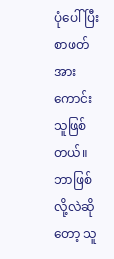ပုံပေါ်ပြီး စာဖတ်အားကောင်းသူဖြစ်တယ်။ ဘာဖြစ်လို့လဲဆိုတော့ သူ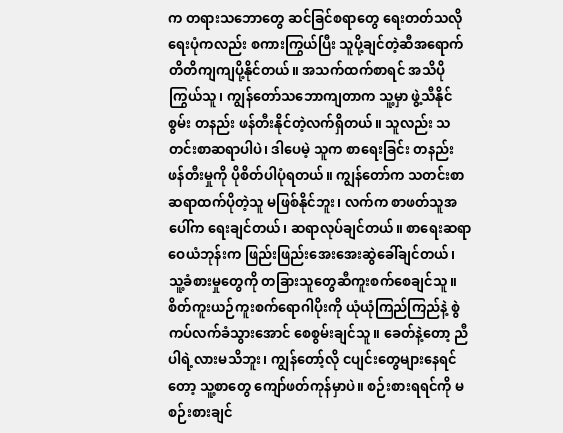က တရားသဘောတွေ ဆင်ခြင်စရာတွေ ရေးတတ်သလို ရေးပုံကလည်း စကားကြွယ်ပြီး သူပို့ချင်တဲ့ဆီအရောက် တိတိကျကျပို့နိုင်တယ်။ အသက်ထက်စာရင် အသိပိုကြွယ်သူ၊ ကျွန်တော်သဘောကျတာက သူ့မှာ ဖွဲ့သီနိုင်စွမ်း တနည်း ဖန်တီးနိုင်တဲ့လက်ရှိတယ်။ သူလည်း သတင်းစာဆရာပါပဲ၊ ဒါပေမဲ့ သူက စာရေးခြင်း တနည်း ဖန်တီးမှုကို ပိုစိတ်ပါပုံရတယ်။ ကျွန်တော်က သတင်းစာဆရာထက်ပိုတဲ့သူ မဖြစ်နိုင်ဘူး၊ လက်က စာဖတ်သူအပေါ်က ရေးချင်တယ်၊ ဆရာလုပ်ချင်တယ်။ စာရေးဆရာဝေယံဘုန်းက ဖြည်းဖြည်းအေးအေးဆွဲခေါ်ချင်တယ်၊ သူ့ခံစားမှုတွေကို တခြားသူတွေဆီကူးစက်စေချင်သူ။ စိတ်ကူးယဉ်ကူးစက်ရောဂါပိုးကို ယုံယုံကြည်ကြည်နဲ့ စွဲကပ်လက်ခံသွားအောင် စေစွမ်းချင်သူ။ ခေတ်နဲ့တော့ ညီပါရဲ့လားမသိဘူး၊ ကျွန်တော့်လို ငပျင်းတွေများနေရင်တော့ သူ့စာတွေ ကျော်ဖတ်ကုန်မှာပဲ။ စဉ်းစားရရင်ကို မစဉ်းစားချင်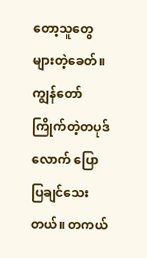တော့သူတွေများတဲ့ခေတ်။
ကျွန်တော်ကြိုက်တဲ့တပုဒ်လောက် ပြောပြချင်သေးတယ်။ တကယ်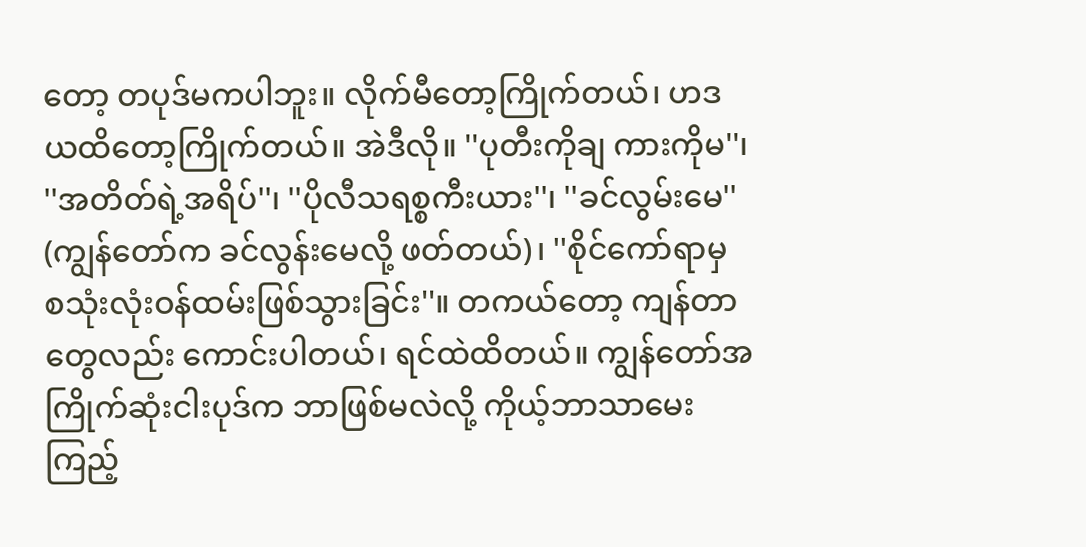တော့ တပုဒ်မကပါဘူး။ လိုက်မီတော့ကြိုက်တယ်၊ ဟဒယထိတော့ကြိုက်တယ်။ အဲဒီလို။ ''ပုတီးကိုချ ကားကိုမ''၊ ''အတိတ်ရဲ့အရိပ်''၊ ''ပိုလီသရစ္စကီးယား''၊ ''ခင်လွမ်းမေ'' (ကျွန်တော်က ခင်လွန်းမေလို့ ဖတ်တယ်)၊ ''စိုင်ကော်ရာမှ စသုံးလုံးဝန်ထမ်းဖြစ်သွားခြင်း''။ တကယ်တော့ ကျန်တာတွေလည်း ကောင်းပါတယ်၊ ရင်ထဲထိတယ်။ ကျွန်တော်အကြိုက်ဆုံးငါးပုဒ်က ဘာဖြစ်မလဲလို့ ကိုယ့်ဘာသာမေးကြည့်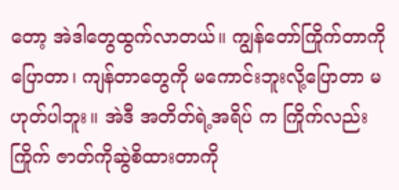တော့ အဲဒါတွေထွက်လာတယ်။ ကျွန်တော်ကြိုက်တာကိုပြောတာ၊ ကျန်တာတွေကို မကောင်းဘူးလို့ပြောတာ မဟုတ်ပါဘူး။ အဲဒီ အတိတ်ရဲ့အရိပ် က ကြိုက်လည်းကြိုက် ဇာတ်ကိုဆွဲစိထားတာကို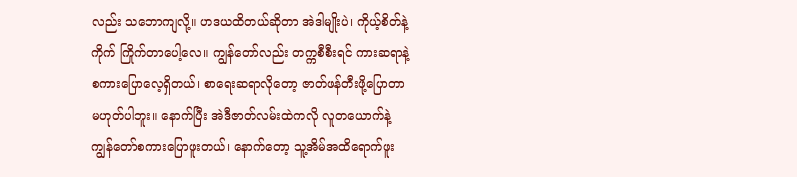လည်း သဘောကျလို့။ ဟဒယထိတယ်ဆိုတာ အဲဒါမျိုးပဲ၊ ကိုယ့်စိတ်နဲ့ကိုက် ကြိုက်တာပေါ့လေ။ ကျွန်တော်လည်း တက္ကစီစီးရင် ကားဆရာနဲ့ စကားပြောလေ့ရှိတယ်၊ စာရေးဆရာလိုတော့ ဇာတ်ဖန်တီးဖို့ပြောတာ မဟုတ်ပါဘူး။ နောက်ပြီး အဲဒီဇာတ်လမ်းထဲကလို လူတယောက်နဲ့ ကျွန်တော်စကားပြောဖူးတယ်၊ နောက်တော့ သူ့အိမ်အထိရောက်ဖူး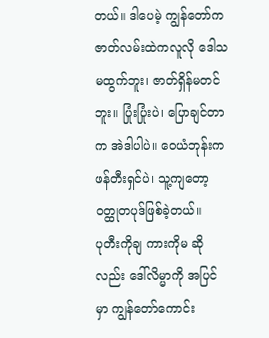တယ်။ ဒါပေမဲ့ ကျွန်တော်က ဇာတ်လမ်းထဲကလူလို ဒေါသမထွက်ဘူး၊ ဇာတ်ရှိန်မတင်ဘူး။ ပြုံးပြုံးပဲ၊ ပြောချင်တာက အဲဒါပါပဲ။ ဝေယံဘုန်းက ဖန်တီးရှင်ပဲ၊ သူ့ကျတော့ ဝတ္ထုတပုဒ်ဖြစ်ခဲ့တယ်။
ပုတီးကိုချ ကားကိုမ ဆိုလည်း ဒေါ်လိမ္မာကို အပြင်မှာ ကျွန်တော်ကောင်း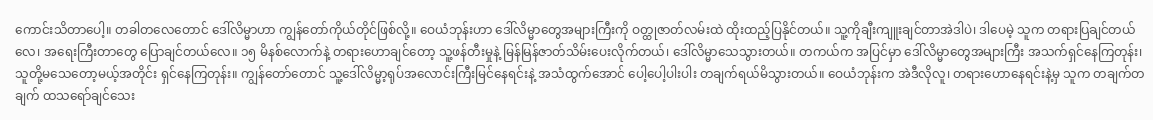ကောင်းသိတာပေါ့။ တခါတလေတောင် ဒေါ်လိမ္မာဟာ ကျွန်တော်ကိုယ်တိုင်ဖြစ်လို့။ ဝေယံဘုန်းဟာ ဒေါ်လိမ္မာတွေအများကြီးကို ဝတ္ထုဇာတ်လမ်းထဲ ထိုးထည့်ပြနိုင်တယ်။ သူ့ကိုချီးကျူးချင်တာအဲဒါပဲ၊ ဒါပေမဲ့ သူက တရားပြချင်တယ်လေ၊ အရေးကြီးတာတွေ ပြောချင်တယ်လေ။ ၁၅ မိနစ်လောက်နဲ့ တရားဟောချင်တော့ သူ့ဖန်တီးမှုနဲ့ မြန်မြန်ဇာတ်သိမ်းပေးလိုက်တယ်၊ ဒေါ်လိမ္မာသေသွားတယ်။ တကယ်က အပြင်မှာ ဒေါ်လိမ္မာတွေအများကြီး အသက်ရှင်နေကြတုန်း၊ သူတို့မသေတော့မယ့်အတိုင်း ရှင်နေကြတုန်း။ ကျွန်တော်တောင် သူ့ဒေါ်လိမ္မာ့ရုပ်အလောင်းကြီးမြင်နေရင်းနဲ့ အသံထွက်အောင် ပေါ့ပေါ့ပါးပါး တချက်ရယ်မိသွားတယ်။ ဝေယံဘုန်းက အဲဒီလိုလူ၊ တရားဟောနေရင်းနဲ့မှ သူက တချက်တချက် ထသရော်ချင်သေး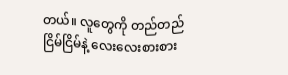တယ်။ လူတွေကို တည်တည်ငြိမ်ငြိမ်နဲ့ လေးလေးစားစား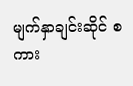မျက်နှာချင်းဆိုင် စကား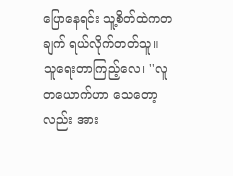ပြောနေရင်း သူ့စိတ်ထဲကတချက် ရယ်လိုက်တတ်သူ။ သူရေးတာကြည့်လေ၊ ''လူတယောက်ဟာ သေတော့လည်း အား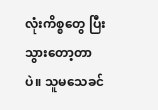လုံးကိစ္စတွေ ပြီးသွားတော့တာပဲ။ သူမသေခင်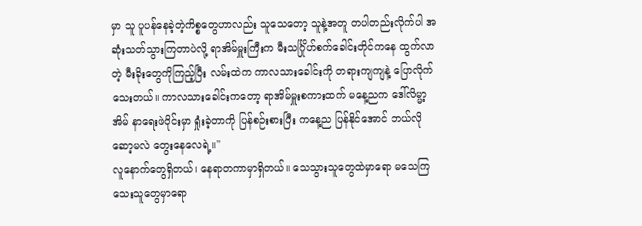မှာ သူ ပူပန်နေခဲ့တဲ့ကိစ္စတွေဟာလည်း သူသေတော့ သူနဲ့အတူ တပါတည်းလိုက်ပါ အဆုံးသတ်သွားကြတာပဲလို့ ရာအိမ်မှူးကြီးက မီးသင်္ဂြိုဟ်စက်ခေါင်းတိုင်ကနေ ထွက်လာတဲ့ မီးခိုးတွေကိုကြည့်ပြီး လမ်းထဲက ကာလသားခေါင်းကို တရားကျကျနဲ့ ပြောလိုက်သေးတယ်။ ကာလသားခေါင်းကတော့ ရာအိမ်မှူးစကားထက် မနေ့ညက ဒေါ်လိမ္မာ့အိမ် နာရေးဖဲဝိုင်းမှာ ရှုံးခဲ့တာကို ပြန်စဉ်းစားပြီး ကနေ့ည ပြန်နိုင်အောင် ဘယ်လိုဆော့မလဲ တွေးနေလေရဲ့။''
လူနောက်တွေရှိတယ်၊ နေရာတကာမှာရှိတယ်။ သေသွားသူတွေထဲမှာရော မသေကြသေးသူတွေမှာရော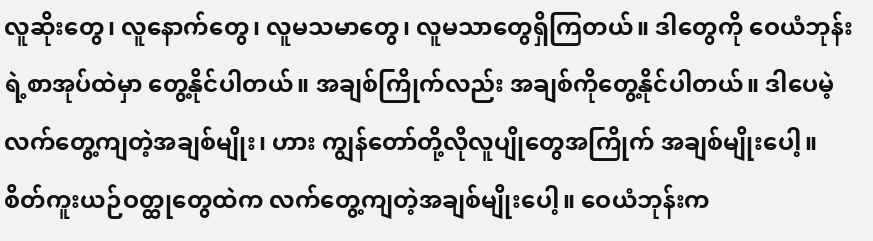လူဆိုးတွေ၊ လူနောက်တွေ၊ လူမသမာတွေ၊ လူမသာတွေရှိကြတယ်။ ဒါတွေကို ဝေယံဘုန်းရဲ့စာအုပ်ထဲမှာ တွေ့နိုင်ပါတယ်။ အချစ်ကြိုက်လည်း အချစ်ကိုတွေ့နိုင်ပါတယ်။ ဒါပေမဲ့ လက်တွေ့ကျတဲ့အချစ်မျိုး၊ ဟား ကျွန်တော်တို့လိုလူပျိုတွေအကြိုက် အချစ်မျိုးပေါ့။ စိတ်ကူးယဉ်ဝတ္ထုတွေထဲက လက်တွေ့ကျတဲ့အချစ်မျိုးပေါ့။ ဝေယံဘုန်းက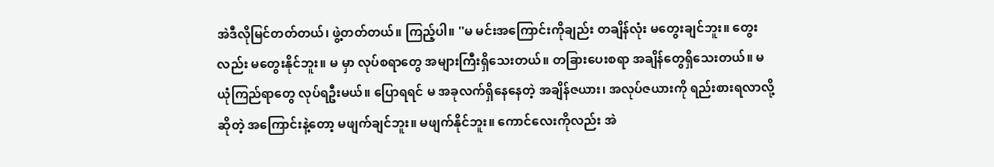အဲဒီလိုမြင်တတ်တယ်၊ ဖွဲ့တတ်တယ်။ ကြည့်ပါ။ ''မ မင်းအကြောင်းကိုချည်း တချိန်လုံး မတွေးချင်ဘူး။ တွေးလည်း မတွေးနိုင်ဘူး။ မ မှာ လုပ်စရာတွေ အများကြီးရှိသေးတယ်။ တခြားပေးစရာ အချိန်တွေရှိသေးတယ်။ မ ယုံကြည်ရာတွေ လုပ်ရဦးမယ်။ ပြောရရင် မ အခုလက်ရှိနေနေတဲ့ အချိန်ဇယား၊ အလုပ်ဇယားကို ရည်းစားရလာလို့ဆိုတဲ့ အကြောင်းနဲ့တော့ မဖျက်ချင်ဘူး။ မဖျက်နိုင်ဘူး။ ကောင်လေးကိုလည်း အဲ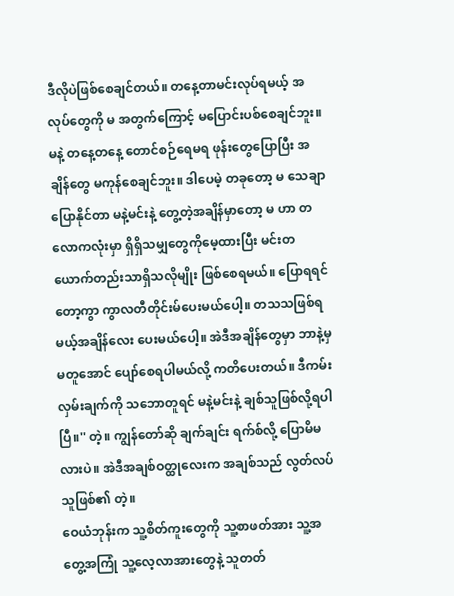ဒီလိုပဲဖြစ်စေချင်တယ်။ တနေ့တာမင်းလုပ်ရမယ့် အလုပ်တွေကို မ အတွက်ကြောင့် မပြောင်းပစ်စေချင်ဘူး။ မနဲ့ တနေ့တနေ့ တောင်စဉ်ရေမရ ဖုန်းတွေပြောပြီး အချိန်တွေ မကုန်စေချင်ဘူး။ ဒါပေမဲ့ တခုတော့ မ သေချာပြောနိုင်တာ မနဲ့မင်းနဲ့ တွေ့တဲ့အချိန်မှာတော့ မ ဟာ တလောကလုံးမှာ ရှိရှိသမျှတွေကိုမေ့ထားပြီး မင်းတယောက်တည်းသာရှိသလိုမျိုး ဖြစ်စေရမယ်။ ပြောရရင်တော့ကွာ ကွာလတီတိုင်းမ်ပေးမယ်ပေါ့။ တသသဖြစ်ရမယ့်အချိန်လေး ပေးမယ်ပေါ့။ အဲဒီအချိန်တွေမှာ ဘာနဲ့မှမတူအောင် ပျော်စေရပါမယ်လို့ ကတိပေးတယ်။ ဒီကမ်းလှမ်းချက်ကို သဘောတူရင် မနဲ့မင်းနဲ့ ချစ်သူဖြစ်လို့ရပါပြီ။'' တဲ့။ ကျွန်တော်ဆို ချက်ချင်း ရက်စ်လို့ ပြောမိမလားပဲ။ အဲဒီအချစ်ဝတ္ထုလေးက အချစ်သည် လွတ်လပ်သူဖြစ်၏ တဲ့။
ဝေယံဘုန်းက သူ့စိတ်ကူးတွေကို သူ့စာဖတ်အား သူ့အတွေ့အကြုံ သူ့လေ့လာအားတွေနဲ့ သူတတ်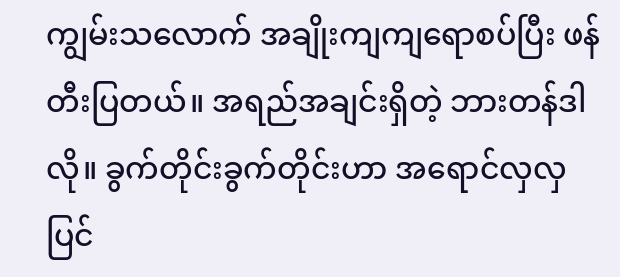ကျွမ်းသလောက် အချိုးကျကျရောစပ်ပြီး ဖန်တီးပြတယ်။ အရည်အချင်းရှိတဲ့ ဘားတန်ဒါလို။ ခွက်တိုင်းခွက်တိုင်းဟာ အရောင်လှလှ ပြင်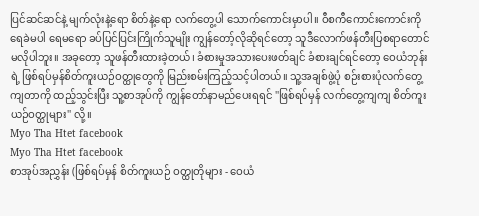ပြင်ဆင်ဆင်နဲ့ မျက်လုံးနဲ့ရော စိတ်နဲ့ရော လက်တွေ့ပါ သောက်ကောင်းမှာပါ။ ဝီစကီကောင်းကောင်းကို ရေခဲမပါ ရေမရော ခပ်ပြင်ပြင်းကြိုက်သူမျိုး ကျွန်တော့်လိုဆိုရင်တော့ သူဒီလောက်ဖန်တီးပြစရာတောင် မလိုပါဘူး။ အခုတော့ သူဖန်တီးထားခဲ့တယ်၊ ခံစားမှုအသားပေးဖတ်ချင် ခံစားချင်ရင်တော့ ဝေယံဘုန်းရဲ့ ဖြစ်ရပ်မှန်စိတ်ကူးယဉ်ဝတ္ထုတွေကို မြည်းစမ်းကြည့်သင့်ပါတယ်။ သူ့အချစ်ဖွဲ့ပုံ စဉ်းစားပုံလက်တွေ့ကျတာကို ထည့်သွင်းပြီး သူ့စာအုပ်ကို ကျွန်တော်နာမည်ပေးရရင် ''ဖြစ်ရပ်မှန် လက်တွေ့ကျကျ စိတ်ကူးယဉ်ဝတ္ထုများ'' လို့။
Myo Tha Htet facebook
Myo Tha Htet facebook
စာအုပ်အညွှန်း (ဖြစ်ရပ်မှန် စိတ်ကူးယဉ် ဝတ္ထုတိုများ - ဝေယံ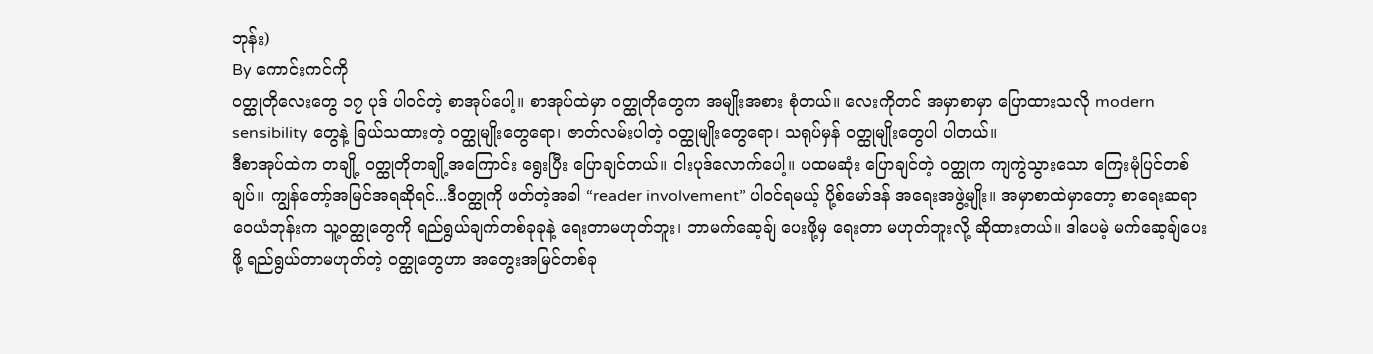ဘုန်း)
By ကောင်းကင်ကို
ဝတ္ထုတိုလေးတွေ ၁၇ ပုဒ် ပါဝင်တဲ့ စာအုပ်ပေါ့။ စာအုပ်ထဲမှာ ဝတ္ထုတိုတွေက အမျိုးအစား စုံတယ်။ လေးကိုတင် အမှာစာမှာ ပြောထားသလို modern sensibility တွေနဲ့ ခြယ်သထားတဲ့ ဝတ္ထုမျိုးတွေရော၊ ဇာတ်လမ်းပါတဲ့ ဝတ္ထုမျိုးတွေရော၊ သရုပ်မှန် ဝတ္ထုမျိုးတွေပါ ပါတယ်။
ဒီစာအုပ်ထဲက တချို့ ဝတ္ထုတိုတချို့အကြောင်း ရွေးပြီး ပြောချင်တယ်။ ငါးပုဒ်လောက်ပေါ့။ ပထမဆုံး ပြောချင်တဲ့ ဝတ္ထုက ကျကွဲသွားသော ကြေးမုံပြင်တစ်ချပ်။ ကျွန်တော့်အမြင်အရဆိုရင်...ဒီဝတ္ထုကို ဖတ်တဲ့အခါ “reader involvement” ပါဝင်ရမယ့် ပို့စ်မော်ဒန် အရေးအဖွဲ့မျိုး။ အမှာစာထဲမှာတော့ စာရေးဆရာ ဝေယံဘုန်းက သူ့ဝတ္ထုတွေကို ရည်ရွယ်ချက်တစ်ခုခုနဲ့ ရေးတာမဟုတ်ဘူး၊ ဘာမက်ဆေ့ချ် ပေးဖို့မှ ရေးတာ မဟုတ်ဘူးလို့ ဆိုထားတယ်။ ဒါပေမဲ့ မက်ဆေ့ချ်ပေးဖို့ ရည်ရွယ်တာမဟုတ်တဲ့ ဝတ္ထုတွေဟာ အတွေးအမြင်တစ်ခု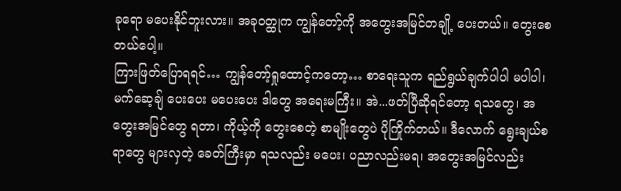ခုရော မပေးနိုင်ဘူးလား။ အခုဝတ္ထုက ကျွန်တော့်ကို အတွေးအမြင်တချို့ ပေးတယ်။ တွေးစေတယ်ပေါ့။
ကြားဖြတ်ပြောရရင်… ကျွန်တော့်ရှုထောင့်ကတော့… စာရေးသူက ရည်ရွယ်ချက်ပါပါ မပါပါ၊ မက်ဆေ့ချ် ပေးပေး မပေးပေး ဒါတွေ အရေးမကြီး။ အဲ...ဖတ်ပြီဆိုရင်တော့ ရသတွေ၊ အတွေးအမြင်တွေ ရတာ၊ ကိုယ့်ကို တွေးစေတဲ့ စာမျိုးတွေပဲ ပိုကြိုက်တယ်။ ဒီလောက် ရွေးချယ်စရာတွေ များလှတဲ့ ခေတ်ကြီးမှာ ရသလည်း မပေး၊ ပညာလည်းမရ၊ အတွေးအမြင်လည်း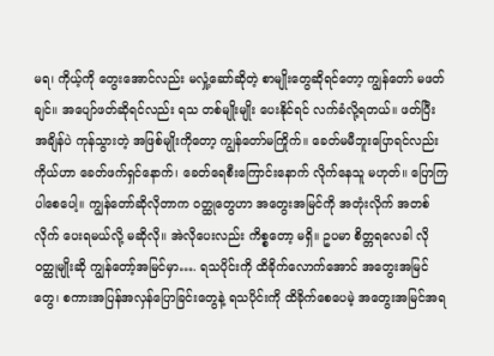မရ၊ ကိုယ့်ကို တွေးအောင်လည်း မလှုံ့ဆော်ဆိုတဲ့ စာမျိုးတွေဆိုရင်တော့ ကျွန်တော် မဖတ်ချင်။ အပျော်ဖတ်ဆိုရင်လည်း ရသ တစ်မျိုးမျိုး ပေးနိုင်ရင် လက်ခံလို့ရတယ်။ ဖတ်ပြီး အချိန်ပဲ ကုန်သွားတဲ့ အဖြစ်မျိုးကိုတော့ ကျွန်တော်မကြိုက်။ ခေတ်မမီဘူးပြောရင်လည်း ကိုယ်ဟာ ခေတ်ဖက်ရှင်နောက်၊ ခေတ်ရေစီးကြောင်းနောက် လိုက်နေသူ မဟုတ်။ ပြောကြပါစေပေါ့။ ကျွန်တော်ဆိုလိုတာက ဝတ္ထုတွေဟာ အတွေးအမြင်ကို အတုံးလိုက် အတစ်လိုက် ပေးရမယ်လို့ မဆိုလို။ အဲလိုပေးလည်း ကိစ္စတော့ မရှိ။ ဥပမာ စိတ္တရလေခါ လို ဝတ္ထုမျိုးဆို ကျွန်တော့်အမြင်မှာ…. ရသပိုင်းကို ထိခိုက်လောက်အောင် အတွေးအမြင်တွေ၊ စကားအပြန်အလှန်ပြောခြင်းတွေနဲ့ ရသပိုင်းကို ထိခိုက်စေပေမဲ့ အတွေးအမြင်အရ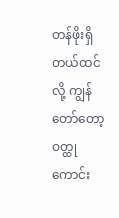တန်ဖိုးရှိတယ်ထင်လို့ ကျွန်တော်တော့ ဝတ္ထုကောင်း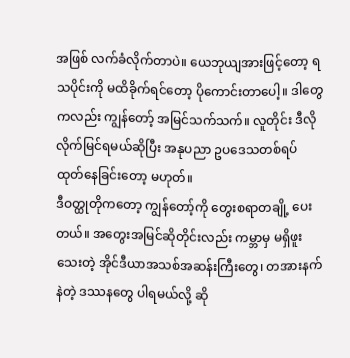အဖြစ် လက်ခံလိုက်တာပဲ။ ယေဘုယျအားဖြင့်တော့ ရသပိုင်းကို မထိခိုက်ရင်တော့ ပိုကောင်းတာပေါ့။ ဒါတွေကလည်း ကျွန်တော့် အမြင်သက်သက်။ လူတိုင်း ဒီလို လိုက်မြင်ရမယ်ဆိုပြီး အနုပညာ ဥပဒေသတစ်ရပ် ထုတ်နေခြင်းတော့ မဟုတ်။
ဒီဝတ္ထုတိုကတော့ ကျွန်တော့်ကို တွေးစရာတချို့ ပေးတယ်။ အတွေးအမြင်ဆိုတိုင်းလည်း ကမ္ဘာမှ မရှိဖူးသေးတဲ့ အိုင်ဒီယာအသစ်အဆန်းကြီးတွေ၊ တအားနက်နဲတဲ့ ဒဿနတွေ ပါရမယ်လို့ ဆို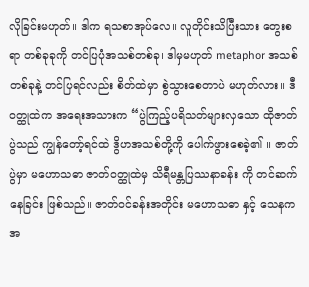လိုခြင်းမဟုတ်။ ဒါက ရသစာအုပ်လေ။ လူတိုင်းသိပြီးသား တွေးစရာ တစ်ခုခုကို တင်ပြပုံအသစ်တစ်ခု၊ ဒါမှမဟုတ် metaphor အသစ်တစ်ခုနဲ့ တင်ပြရင်လည်း စိတ်ထဲမှာ စွဲသွားစေတာပဲ မဟုတ်လား။ ဒီဝတ္ထုထဲက အရေးအသားက “ပွဲကြည့်ပရိသတ်များလှသော ထိုဇာတ်ပွဲသည် ကျွန်တော့်ရင်ထဲ ဒွိဟအသစ်တို့ကို ပေါက်ဖွားစေခဲ့၏ ။ ဇာတ်ပွဲမှာ မဟောသဓာ ဇာတ်ဝတ္ထုထဲမှ သိရီမန္တပြဿနာခန်း ကို တင်ဆက်နေခြင်း ဖြစ်သည်။ ဇာတ်ဝင်ခန်းအတိုင်း မဟောသဓာ နှင့် သေနက အ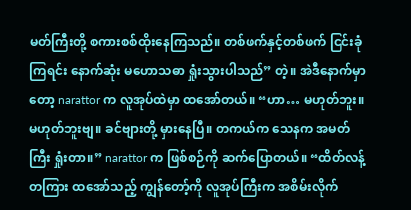မတ်ကြီးတို့ စကားစစ်ထိုးနေကြသည်။ တစ်ဖက်နှင့်တစ်ဖက် ငြင်းခုံကြရင်း နောက်ဆုံး မဟောသဓာ ရှုံးသွားပါသည်” တဲ့။ အဲဒီနောက်မှာတော့ narattor က လူအုပ်ထဲမှာ ထအော်တယ်။ “ဟာ… မဟုတ်ဘူး။ မဟုတ်ဘူးဗျ။ ခင်ဗျားတို့ မှားနေပြီ။ တကယ်က သေနက အမတ်ကြီး ရှုံးတာ။” narattor က ဖြစ်စဉ်ကို ဆက်ပြောတယ်။ “ထိတ်လန့်တကြား ထအော်သည့် ကျွန်တော့်ကို လူအုပ်ကြီးက အစိမ်းလိုက်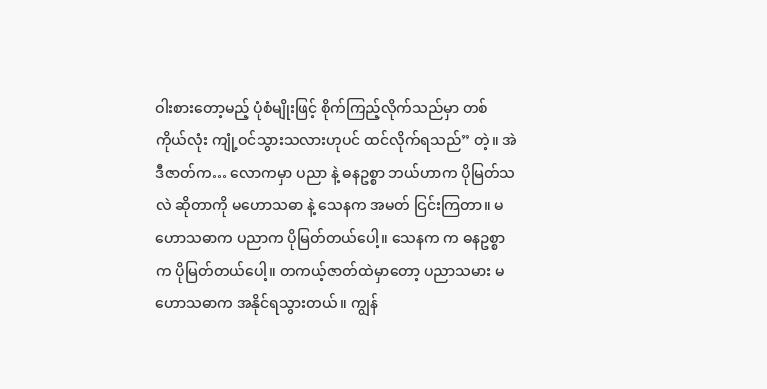ဝါးစားတော့မည့် ပုံစံမျိုးဖြင့် စိုက်ကြည့်လိုက်သည်မှာ တစ်ကိုယ်လုံး ကျုံ့ဝင်သွားသလားဟုပင် ထင်လိုက်ရသည်” တဲ့။ အဲဒီဇာတ်က… လောကမှာ ပညာ နဲ့ ဓနဥစ္စာ ဘယ်ဟာက ပိုမြတ်သလဲ ဆိုတာကို မဟောသဓာ နဲ့ သေနက အမတ် ငြင်းကြတာ။ မဟောသဓာက ပညာက ပိုမြတ်တယ်ပေါ့။ သေနက က ဓနဥစ္စာက ပိုမြတ်တယ်ပေါ့။ တကယ့်ဇာတ်ထဲမှာတော့ ပညာသမား မဟောသဓာက အနိုင်ရသွားတယ်။ ကျွန်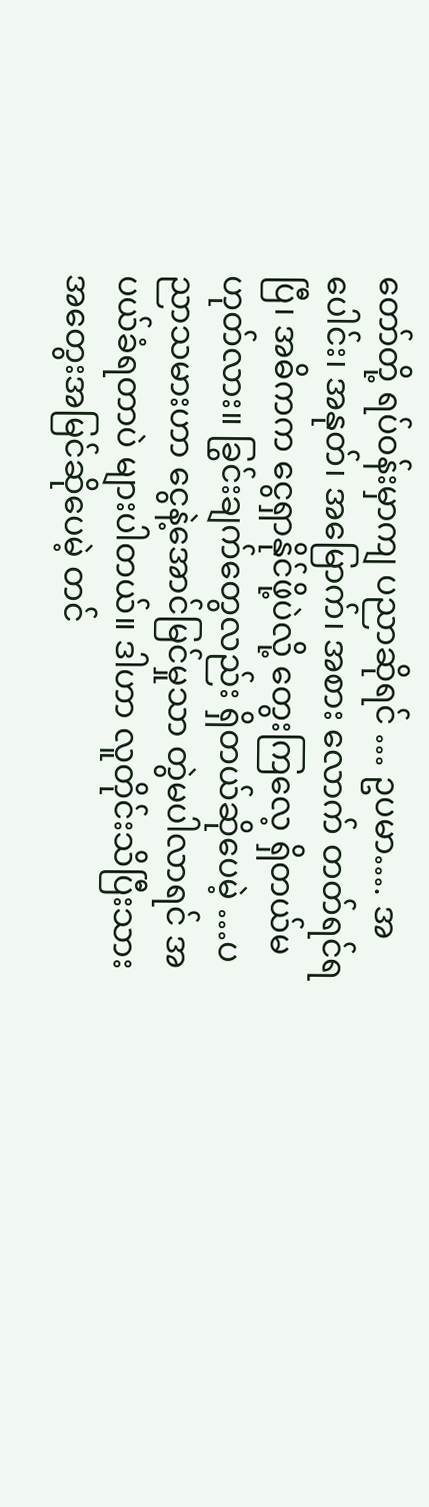တော်တို့ ရပ်ဝန်းမှာကျ ပညာဆိုရင် … ဥပမာ…. အပေါင်း၊ အနုတ်၊ အမြောက်၊ အစား လောက် တတ်ရင်ရပြီ၊ အဓိကက ငွေရှာနိုင်ဖို့ပဲလို့ တွေးကြလေ့ ရှိတယ်မဟုတ်လား။ ခြွင်းချက်တွေလည်း ရှိတယ်ဆိုပေမဲ့ …ပညာသမားဟာ ငွေနဲ့အောင်မြင်မှုသာ တွဲမပါလာရင် အပယ်ခံရတာပဲ များပါတယ်။ ဒါဟာ လူတိုင်းသိပြီးသား အတွေးအမြင်ဆိုပေမဲ့ တင်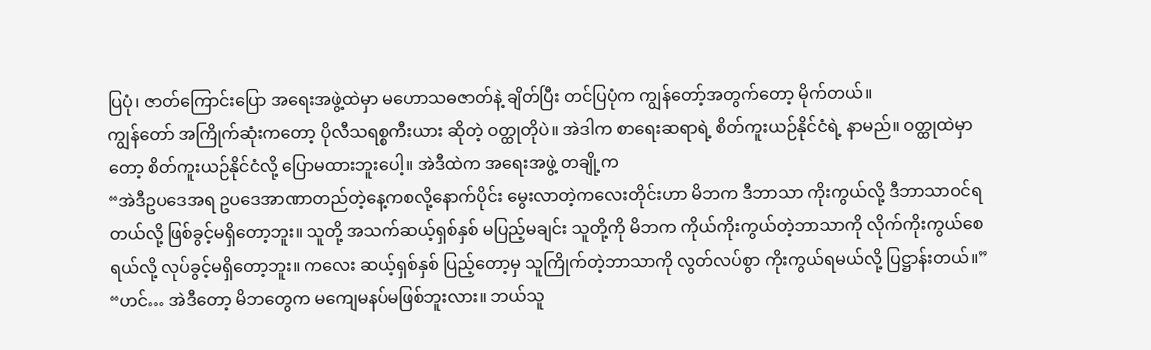ပြပုံ၊ ဇာတ်ကြောင်းပြော အရေးအဖွဲ့ထဲမှာ မဟောသဓဇာတ်နဲ့ ချိတ်ပြီး တင်ပြပုံက ကျွန်တော့်အတွက်တော့ မိုက်တယ်။
ကျွန်တော် အကြိုက်ဆုံးကတော့ ပိုလီသရစ္စကီးယား ဆိုတဲ့ ဝတ္ထုတိုပဲ။ အဲဒါက စာရေးဆရာရဲ့ စိတ်ကူးယဉ်နိုင်ငံရဲ့ နာမည်။ ဝတ္ထုထဲမှာတော့ စိတ်ကူးယဉ်နိုင်ငံလို့ ပြောမထားဘူးပေါ့။ အဲဒီထဲက အရေးအဖွဲ့ တချို့က
“အဲဒီဥပဒေအရ ဥပဒေအာဏာတည်တဲ့နေ့ကစလို့နောက်ပိုင်း မွေးလာတဲ့ကလေးတိုင်းဟာ မိဘက ဒီဘာသာ ကိုးကွယ်လို့ ဒီဘာသာဝင်ရတယ်လို့ ဖြစ်ခွင့်မရှိတော့ဘူး။ သူတို့ အသက်ဆယ့်ရှစ်နှစ် မပြည့်မချင်း သူတို့ကို မိဘက ကိုယ်ကိုးကွယ်တဲ့ဘာသာကို လိုက်ကိုးကွယ်စေရယ်လို့ လုပ်ခွင့်မရှိတော့ဘူး။ ကလေး ဆယ့်ရှစ်နှစ် ပြည့်တော့မှ သူကြိုက်တဲ့ဘာသာကို လွတ်လပ်စွာ ကိုးကွယ်ရမယ်လို့ ပြဋ္ဌာန်းတယ်။”
“ဟင်… အဲဒီတော့ မိဘတွေက မကျေမနပ်မဖြစ်ဘူးလား။ ဘယ်သူ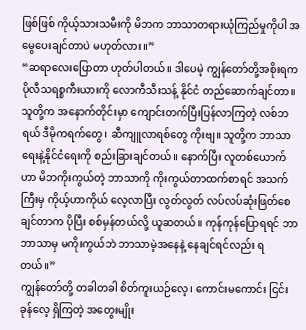ဖြစ်ဖြစ် ကိုယ့်သားသမီးကို မိဘက ဘာသာတရားယုံကြည်မှုကိုပါ အမွေပေးချင်တာပဲ မဟုတ်လား။”
“ဆရာလေးပြောတာ ဟုတ်ပါတယ်။ ဒါပေမဲ့ ကျွန်တော်တို့အစိုးရက ပိုလီသရစ္စကီးယားကို လောကီသီးသန့် နိုင်ငံ တည်ဆောက်ချင်တာ။ သူတို့က အနောက်တိုင်းမှာ ကျောင်းတက်ပြီးပြန်လာကြတဲ့ လစ်ဘရယ် ဒီမိုကရက်တွေ၊ ဆီကျူလာရစ်တွေ ကိုးဗျ။ သူတို့က ဘာသာရေးနဲ့နိုင်ငံရေးကို စည်းခြားချင်တယ်။ နောက်ပြီး လူတစ်ယောက်ဟာ မိဘကိုးကွယ်တဲ့ ဘာသာကို ကိုးကွယ်တာထက်စာရင် အသက်ကြီးမှ ကိုယ့်ဟာကိုယ် လေ့လာပြီး လွတ်လွတ် လပ်လပ်ဆုံးဖြတ်စေချင်တာက ပိုပြီး စစ်မှန်တယ်လို့ ယူဆတယ်။ ကုန်ကုန်ပြောရရင် ဘာဘာသာမှ မကိုးကွယ်ဘဲ ဘာသာမဲ့အနေနဲ့ နေချင်ရင်လည်း ရတယ်။”
ကျွန်တော်တို့ တခါတခါ စိတ်ကူးယဉ်လေ့၊ ကောင်းမကောင်း ငြင်းခုန်လေ့ ရှိကြတဲ့ အတွေးမျိုး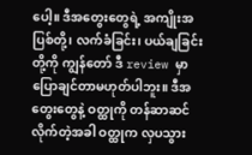ပေါ့။ ဒီအတွေးတွေရဲ့ အကျိုးအပြစ်တို့၊ လက်ခံခြင်း၊ ပယ်ချခြင်းတို့ကို ကျွန်တော် ဒီ review မှာ ပြောချင်တာမဟုတ်ပါဘူး။ ဒီအတွေးတွေနဲ့ ဝတ္ထုကို တန်ဆာဆင်လိုက်တဲ့အခါ ဝတ္ထုက လှပသွား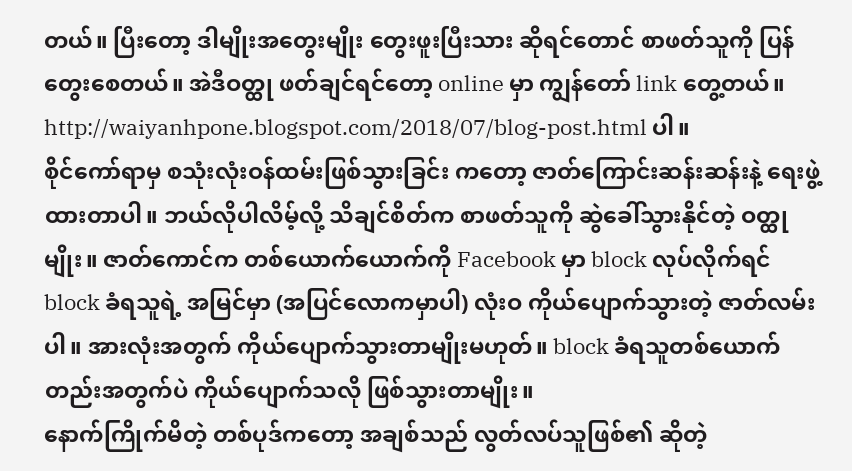တယ်။ ပြီးတော့ ဒါမျိုးအတွေးမျိုး တွေးဖူးပြီးသား ဆိုရင်တောင် စာဖတ်သူကို ပြန်တွေးစေတယ်။ အဲဒီဝတ္ထု ဖတ်ချင်ရင်တော့ online မှာ ကျွန်တော် link တွေ့တယ်။ http://waiyanhpone.blogspot.com/2018/07/blog-post.html ပါ။
စိုင်ကော်ရာမှ စသုံးလုံးဝန်ထမ်းဖြစ်သွားခြင်း ကတော့ ဇာတ်ကြောင်းဆန်းဆန်းနဲ့ ရေးဖွဲ့ထားတာပါ။ ဘယ်လိုပါလိမ့်လို့ သိချင်စိတ်က စာဖတ်သူကို ဆွဲခေါ်သွားနိုင်တဲ့ ဝတ္ထုမျိုး။ ဇာတ်ကောင်က တစ်ယောက်ယောက်ကို Facebook မှာ block လုပ်လိုက်ရင် block ခံရသူရဲ့ အမြင်မှာ (အပြင်လောကမှာပါ) လုံးဝ ကိုယ်ပျောက်သွားတဲ့ ဇာတ်လမ်းပါ။ အားလုံးအတွက် ကိုယ်ပျောက်သွားတာမျိုးမဟုတ်။ block ခံရသူတစ်ယောက်တည်းအတွက်ပဲ ကိုယ်ပျောက်သလို ဖြစ်သွားတာမျိုး။
နောက်ကြိုက်မိတဲ့ တစ်ပုဒ်ကတော့ အချစ်သည် လွတ်လပ်သူဖြစ်၏ ဆိုတဲ့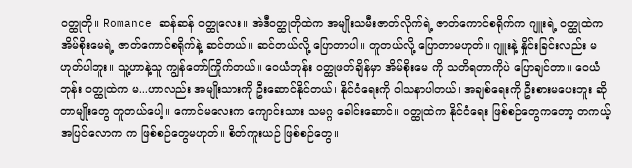ဝတ္ထုတို။ Romance ဆန်ဆန် ဝတ္ထုလေး။ အဲဒီဝတ္ထုတိုထဲက အမျိုးသမီးဇာတ်လိုက်ရဲ့ ဇာတ်ကောင်စရိုက်က ဂျူးရဲ့ ဝတ္ထုထဲက အိမ်စိုးမေရဲ့ ဇာတ်ကောင်စရိုက်နဲ့ ဆင်တယ်။ ဆင်တယ်လို့ ပြောတာပါ။ တူတယ်လို့ ပြောတာမဟုတ်။ ဂျူးနဲ့ နှိုင်းခြင်းလည်း မဟုတ်ပါဘူး။ သူ့ဟာနဲ့သူ ကျွန်တော်ကြိုက်တယ်။ ဝေယံဘုန်း ဝတ္ထုဖတ်ချိန်မှာ အိမ်စိုးမေ ကို သတိရတာကိုပဲ ပြောချင်တာ။ ဝေယံဘုန်း ဝတ္ထုထဲက မ...ဟာလည်း အမျိုးသားကို ဦးဆောင်နိုင်တယ်၊ နိုင်ငံရေးကို ဝါသနာပါတယ်၊ အချစ်ရေးကို ဦးစားမပေးဘူး ဆိုတာမျိုးတွေ တူတယ်ပေါ့။ ကောင်မလေးက ကျောင်းသား သမဂ္ဂ ခေါင်းဆောင်။ ဝတ္ထုထဲက နိုင်ငံရေး ဖြစ်စဉ်တွေကတော့ တကယ့်အပြင်လောက က ဖြစ်စဉ်တွေမဟုတ်။ စိတ်ကူးယဉ် ဖြစ်စဉ်တွေ။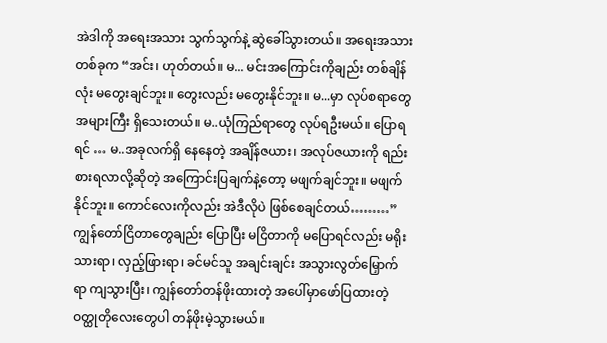အဲဒါကို အရေးအသား သွက်သွက်နဲ့ ဆွဲခေါ်သွားတယ်။ အရေးအသားတစ်ခုက “အင်း၊ ဟုတ်တယ်။ မ... မင်းအကြောင်းကိုချည်း တစ်ချိန်လုံး မတွေးချင်ဘူး။ တွေးလည်း မတွေးနိုင်ဘူး။ မ...မှာ လုပ်စရာတွေ အများကြီး ရှိသေးတယ်။ မ..ယုံကြည်ရာတွေ လုပ်ရဦးမယ်။ ပြောရရင် … မ..အခုလက်ရှိ နေနေတဲ့ အချိန်ဇယား၊ အလုပ်ဇယားကို ရည်းစားရလာလို့ဆိုတဲ့ အကြောင်းပြချက်နဲ့တော့ မဖျက်ချင်ဘူး။ မဖျက်နိုင်ဘူး။ ကောင်လေးကိုလည်း အဲဒီလိုပဲ ဖြစ်စေချင်တယ်………”
ကျွန်တော်ငြိတာတွေချည်း ပြောပြီး မငြိတာကို မပြောရင်လည်း မရိုးသားရာ၊ လှည့်ဖြားရာ၊ ခင်မင်သူ အချင်းချင်း အသွားလွတ်မြှောက်ရာ ကျသွားပြီး၊ ကျွန်တော်တန်ဖိုးထားတဲ့ အပေါ်မှာဖော်ပြထားတဲ့ ဝတ္ထုတိုလေးတွေပါ တန်ဖိုးမဲ့သွားမယ်။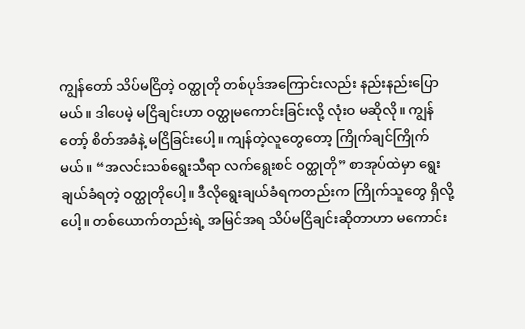ကျွန်တော် သိပ်မငြိတဲ့ ဝတ္ထုတို တစ်ပုဒ်အကြောင်းလည်း နည်းနည်းပြောမယ်။ ဒါပေမဲ့ မငြိချင်းဟာ ဝတ္ထုမကောင်းခြင်းလို့ လုံးဝ မဆိုလို။ ကျွန်တော့် စိတ်အခံနဲ့ မငြိခြင်းပေါ့။ ကျန်တဲ့လူတွေတော့ ကြိုက်ချင်ကြိုက်မယ်။ “အလင်းသစ်ရွေးသီရာ လက်ရွေးစင် ဝတ္ထုတို” စာအုပ်ထဲမှာ ရွေးချယ်ခံရတဲ့ ဝတ္ထုတိုပေါ့။ ဒီလိုရွေးချယ်ခံရကတည်းက ကြိုက်သူတွေ ရှိလို့ပေါ့။ တစ်ယောက်တည်းရဲ့ အမြင်အရ သိပ်မငြိချင်းဆိုတာဟာ မကောင်း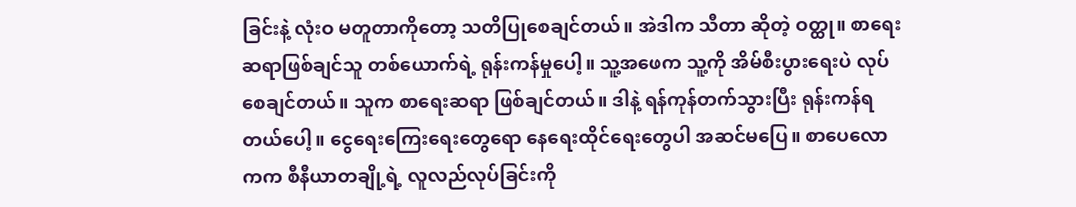ခြင်းနဲ့ လုံးဝ မတူတာကိုတော့ သတိပြုစေချင်တယ်။ အဲဒါက သီတာ ဆိုတဲ့ ဝတ္ထု။ စာရေးဆရာဖြစ်ချင်သူ တစ်ယောက်ရဲ့ ရုန်းကန်မှုပေါ့။ သူ့အဖေက သူ့ကို အိမ်စီးပွားရေးပဲ လုပ်စေချင်တယ်။ သူက စာရေးဆရာ ဖြစ်ချင်တယ်။ ဒါနဲ့ ရန်ကုန်တက်သွားပြီး ရုန်းကန်ရတယ်ပေါ့။ ငွေရေးကြေးရေးတွေရော နေရေးထိုင်ရေးတွေပါ အဆင်မပြေ။ စာပေလောကက စီနီယာတချို့ရဲ့ လူလည်လုပ်ခြင်းကို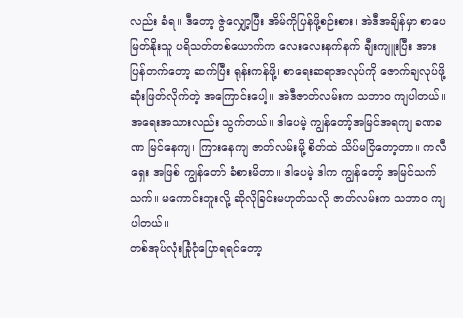လည်း ခံရ။ ဒီတော့ ဇွဲလျှော့ပြီး အိမ်ကိုပြန်ဖို့စဉ်းစား၊ အဲဒီအချိန်မှာ စာပေမြတ်နိုးသူ ပရိသတ်တစ်ယောက်က လေးလေးနက်နက် ချီးကျူးပြီး အားပြန်တက်တော့ ဆက်ပြီး ရုန်းကန်ဖို့၊ စာရေးဆရာအလုပ်ကို ဇောက်ချလုပ်ဖို့ ဆုံးဖြတ်လိုက်တဲ့ အကြောင်းပေါ့။ အဲဒီဇာတ်လမ်းက သဘာဝ ကျပါတယ်။ အရေးအသားလည်း သွက်တယ်။ ဒါပေမဲ့ ကျွန်တော့်အမြင်အရကျ ခဏခဏ မြင်နေကျ၊ ကြားနေကျ ဇာတ်လမ်းမို့ စိတ်ထဲ သိပ်မငြိတော့တာ။ ကလီရှေး အဖြစ် ကျွန်တော် ခံစားမိတာ။ ဒါပေမဲ့ ဒါက ကျွန်တော့် အမြင်သက်သက်။ မကောင်းဘူးလို့ ဆိုလိုခြင်းမဟုတ်သလို ဇာတ်လမ်းက သဘာဝ ကျပါတယ်။
တစ်အုပ်လုံးခြုံငုံပြောရရင်တော့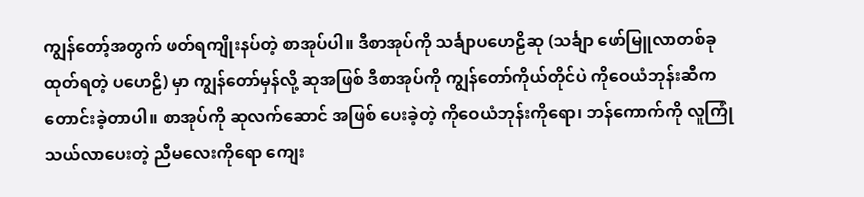ကျွန်တော့်အတွက် ဖတ်ရကျိုးနပ်တဲ့ စာအုပ်ပါ။ ဒီစာအုပ်ကို သင်္ချာပဟေဠိဆု (သင်္ချာ ဖော်မြူလာတစ်ခု ထုတ်ရတဲ့ ပဟေဠိ) မှာ ကျွန်တော်မှန်လို့ ဆုအဖြစ် ဒီစာအုပ်ကို ကျွန်တော်ကိုယ်တိုင်ပဲ ကိုဝေယံဘုန်းဆီက တောင်းခဲ့တာပါ။ စာအုပ်ကို ဆုလက်ဆောင် အဖြစ် ပေးခဲ့တဲ့ ကိုဝေယံဘုန်းကိုရော၊ ဘန်ကောက်ကို လူကြုံသယ်လာပေးတဲ့ ညီမလေးကိုရော ကျေး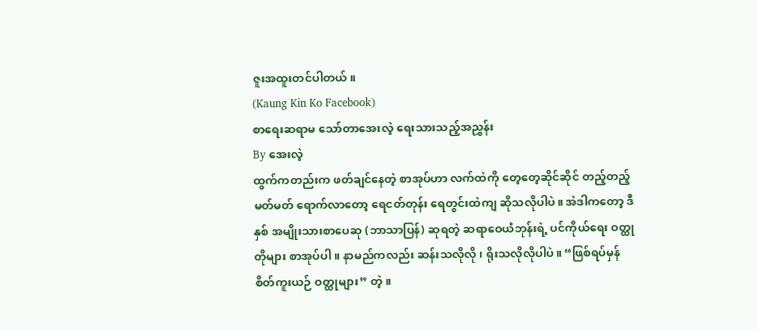ဇူးအထူးတင်ပါတယ်။
(Kaung Kin Ko Facebook)
စာရေးဆရာမ သော်တာအေးလဲ့ ရေးသားသည့်အညွှန်း
By အေးလဲ့
ထွက်ကတည်းက ဖတ်ချင်နေတဲ့ စာအုပ်ဟာ လက်ထဲကို တေ့တေ့ဆိုင်ဆိုင် တည့်တည့်မတ်မတ် ရောက်လာတော့ ရေငတ်တုန်း ရေတွင်းထဲကျ ဆိုသလိုပါပဲ။ အဲဒါကတော့ ဒီနှစ် အမျိုးသားစာပေဆု (ဘာသာပြန်) ဆုရတဲ့ ဆရာဝေယံဘုန်းရဲ့ ပင်ကိုယ်ရေး ဝတ္ထုတိုများ စာအုပ်ပါ။ နာမည်ကလည်း ဆန်းသလိုလို၊ ရိုးသလိုလိုပါပဲ။ “ဖြစ်ရပ်မှန် စိတ်ကူးယဉ် ဝတ္ထုများ” တဲ့။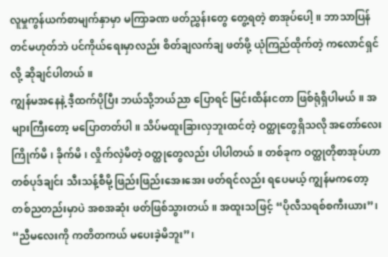လူမှုကွန်ယက်စာမျက်နှာမှာ မကြာခဏ ဖတ်ညွှန်းတွေ တွေ့ရတဲ့ စာအုပ်ပေါ့။ ဘာသာပြန်တင်မဟုတ်ဘဲ ပင်ကိုယ်ရေးမှာလည်း စိတ်ချလက်ချ ဖတ်ဖို့ ယုံကြည်ထိုက်တဲ့ ကလောင်ရှင်လို့ ဆိုချင်ပါတယ်။
ကျွန်မအနေနဲ့ ဒီ့ထက်ပိုပြီး ဘယ်သို့ဘယ်ညာ ပြောရင် မြင်းထိန်းငတာ ဖြစ်ရုံရှိပါမယ်။ အများကြီးတော့ မပြောတတ်ပါ။ သိပ်မထူးခြားလှဘူးထင်တဲ့ ဝတ္ထုတွေရှိသလို အတော်လေး ကြိုက်မိ၊ ခိုက်မိ၊ လှိုက်လှဲမိတဲ့ ဝတ္ထုတွေလည်း ပါပါတယ်။ တစ်ခုက ဝတ္ထုတိုစာအုပ်ဟာ တစ်ပုဒ်ချင်း သီးသန့်စီမို့ ဖြည်းဖြည်းအေးအေး ဖတ်ရင်လည်း ရပေမယ့် ကျွန်မကတော့ တစ်ညတည်းမှာပဲ အစအဆုံး ဖတ်ဖြစ်သွားတယ်။ အထူးသဖြင့် “ပိုလီသရစ်စကီးယား”၊ “ညီမလေးကို ကတိတကယ် မပေးခဲ့မိဘူး”၊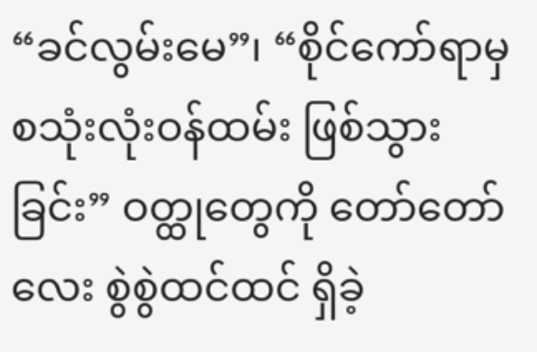“ခင်လွမ်းမေ”၊ “စိုင်ကော်ရာမှ စသုံးလုံးဝန်ထမ်း ဖြစ်သွားခြင်း” ဝတ္ထုတွေကို တော်တော်လေး စွဲစွဲထင်ထင် ရှိခဲ့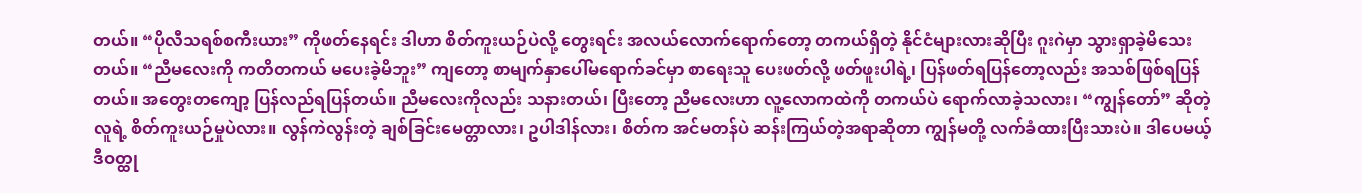တယ်။ “ပိုလီသရစ်စကီးယား” ကိုဖတ်နေရင်း ဒါဟာ စိတ်ကူးယဉ်ပဲလို့ တွေးရင်း အလယ်လောက်ရောက်တော့ တကယ်ရှိတဲ့ နိုင်ငံများလားဆိုပြီး ဂူးဂဲမှာ သွားရှာခဲ့မိသေးတယ်။ “ညီမလေးကို ကတိတကယ် မပေးခဲ့မိဘူး” ကျတော့ စာမျက်နှာပေါ်မရောက်ခင်မှာ စာရေးသူ ပေးဖတ်လို့ ဖတ်ဖူးပါရဲ့၊ ပြန်ဖတ်ရပြန်တော့လည်း အသစ်ဖြစ်ရပြန်တယ်။ အတွေးတကျော့ ပြန်လည်ရပြန်တယ်။ ညီမလေးကိုလည်း သနားတယ်၊ ပြီးတော့ ညီမလေးဟာ လူ့လောကထဲကို တကယ်ပဲ ရောက်လာခဲ့သလား၊ “ကျွန်တော်” ဆိုတဲ့ လူရဲ့ စိတ်ကူးယဉ်မှုပဲလား။ လွန်ကဲလွန်းတဲ့ ချစ်ခြင်းမေတ္တာလား၊ ဥပါဒါန်လား၊ စိတ်က အင်မတန်ပဲ ဆန်းကြယ်တဲ့အရာဆိုတာ ကျွန်မတို့ လက်ခံထားပြီးသားပဲ။ ဒါပေမယ့် ဒီဝတ္ထု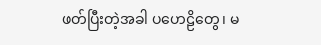ဖတ်ပြီးတဲ့အခါ ပဟေဠိတွေ၊ မ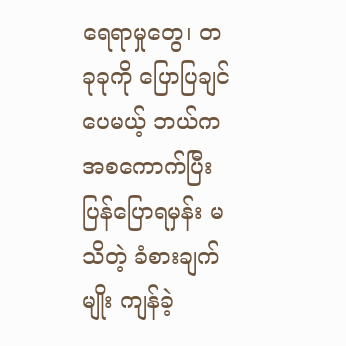ရေရာမှုတွေ၊ တခုခုကို ပြောပြချင်ပေမယ့် ဘယ်က အစကောက်ပြီး ပြန်ပြောရမှန်း မသိတဲ့ ခံစားချက်မျိုး ကျန်ခဲ့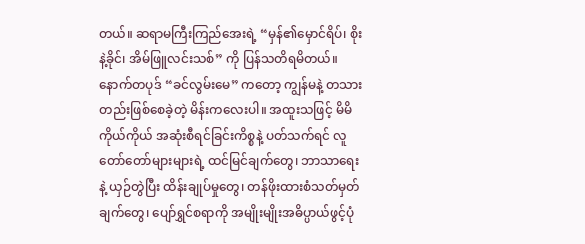တယ်။ ဆရာမကြီးကြည်အေးရဲ့ “မှန်၏မှောင်ရိပ်၊ စိုးနဲ့ခိုင်၊ အိမ်ဖြူလင်းသစ်” ကို ပြန်သတိရမိတယ်။
နောက်တပုဒ် “ခင်လွမ်းမေ” ကတော့ ကျွန်မနဲ့ တသားတည်းဖြစ်စေခဲ့တဲ့ မိန်းကလေးပါ။ အထူးသဖြင့် မိမိကိုယ်ကိုယ် အဆုံးစီရင်ခြင်းကိစ္စနဲ့ ပတ်သက်ရင် လူတော်တော်များများရဲ့ ထင်မြင်ချက်တွေ၊ ဘာသာရေးနဲ့ ယှဉ်တွဲပြီး ထိန်းချုပ်မှုတွေ၊ တန်ဖိုးထားစံသတ်မှတ်ချက်တွေ၊ ပျော်ရွှင်စရာကို အမျိုးမျိုးအဓိပ္ပာယ်ဖွင့်ပုံ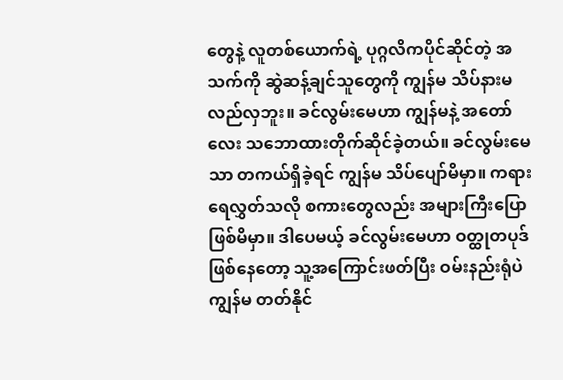တွေနဲ့ လူတစ်ယောက်ရဲ့ ပုဂ္ဂလိကပိုင်ဆိုင်တဲ့ အသက်ကို ဆွဲဆန့်ချင်သူတွေကို ကျွန်မ သိပ်နားမလည်လှဘူး။ ခင်လွမ်းမေဟာ ကျွန်မနဲ့ အတော်လေး သဘောထားတိုက်ဆိုင်ခဲ့တယ်။ ခင်လွမ်းမေသာ တကယ်ရှိခဲ့ရင် ကျွန်မ သိပ်ပျော်မိမှာ။ ကရားရေလွှတ်သလို စကားတွေလည်း အများကြီးပြောဖြစ်မိမှာ။ ဒါပေမယ့် ခင်လွမ်းမေဟာ ဝတ္ထုတပုဒ်ဖြစ်နေတော့ သူ့အကြောင်းဖတ်ပြီး ဝမ်းနည်းရုံပဲ ကျွန်မ တတ်နိုင်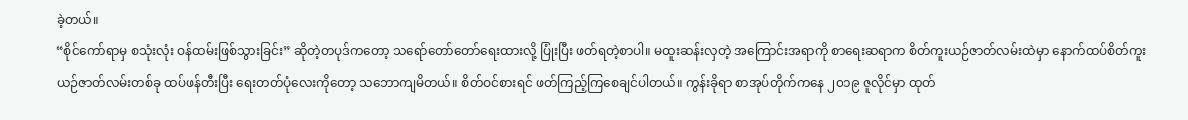ခဲ့တယ်။
“စိုင်ကော်ရာမှ စသုံးလုံး ဝန်ထမ်းဖြစ်သွားခြင်း” ဆိုတဲ့တပုဒ်ကတော့ သရော်တော်တော်ရေးထားလို့ ပြုံးပြီး ဖတ်ရတဲ့စာပါ။ မထူးဆန်းလှတဲ့ အကြောင်းအရာကို စာရေးဆရာက စိတ်ကူးယဉ်ဇာတ်လမ်းထဲမှာ နောက်ထပ်စိတ်ကူးယဉ်ဇာတ်လမ်းတစ်ခု ထပ်ဖန်တီးပြီး ရေးတတ်ပုံလေးကိုတော့ သဘောကျမိတယ်။ စိတ်ဝင်စားရင် ဖတ်ကြည့်ကြစေချင်ပါတယ်။ ကွန်းခိုရာ စာအုပ်တိုက်ကနေ ၂၀၁၉ ဇူလိုင်မှာ ထုတ်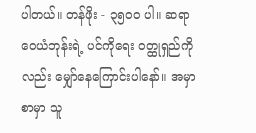ပါတယ်။ တန်ဖိုး - ၃၅၀၀ ပါ။ ဆရာဝေယံဘုန်းရဲ့ ပင်ကိုရေး ဝတ္ထုရှည်ကိုလည်း မျှော်နေကြောင်းပါနော်။ အမှာစာမှာ သူ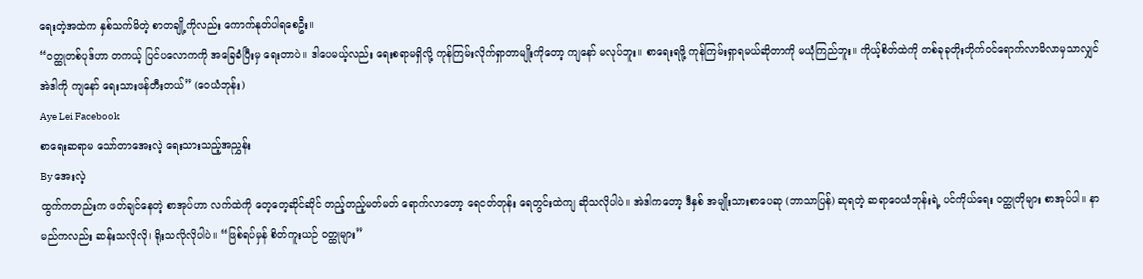ရေးတဲ့အထဲက နှစ်သက်မိတဲ့ စာတချို့ကိုလည်း ကောက်နုတ်ပါရစေဦး။
“ဝတ္ထုတစ်ပုဒ်ဟာ တကယ့် ပြင်ပလောကကို အခြေခံပြီးမှ ရေးတာပဲ။ ဒါပေမယ့်လည်း ရေးစရာမရှိလို့ ကုန်ကြမ်းလိုက်ရှာတာမျိုးကိုတော့ ကျနော် မလုပ်ဘူး။ စာရေးရဖို့ ကုန်ကြမ်းရှာရမယ်ဆိုတာကို မယုံကြည်ဘူး။ ကိုယ့်စိတ်ထဲကို တစ်ခုခုတိုးတိုက်ဝင်ရောက်လာမိလာမှသာလျှင် အဲဒါကို ကျနော် ရေးသားဖန်တီးတယ်” (ဝေယံဘုန်း)
Aye Lei Facebook
စာရေးဆရာမ သော်တာအေးလဲ့ ရေးသားသည့်အညွှန်း
By အေးလဲ့
ထွက်ကတည်းက ဖတ်ချင်နေတဲ့ စာအုပ်ဟာ လက်ထဲကို တေ့တေ့ဆိုင်ဆိုင် တည့်တည့်မတ်မတ် ရောက်လာတော့ ရေငတ်တုန်း ရေတွင်းထဲကျ ဆိုသလိုပါပဲ။ အဲဒါကတော့ ဒီနှစ် အမျိုးသားစာပေဆု (ဘာသာပြန်) ဆုရတဲ့ ဆရာဝေယံဘုန်းရဲ့ ပင်ကိုယ်ရေး ဝတ္ထုတိုများ စာအုပ်ပါ။ နာမည်ကလည်း ဆန်းသလိုလို၊ ရိုးသလိုလိုပါပဲ။ “ဖြစ်ရပ်မှန် စိတ်ကူးယဉ် ဝတ္ထုများ”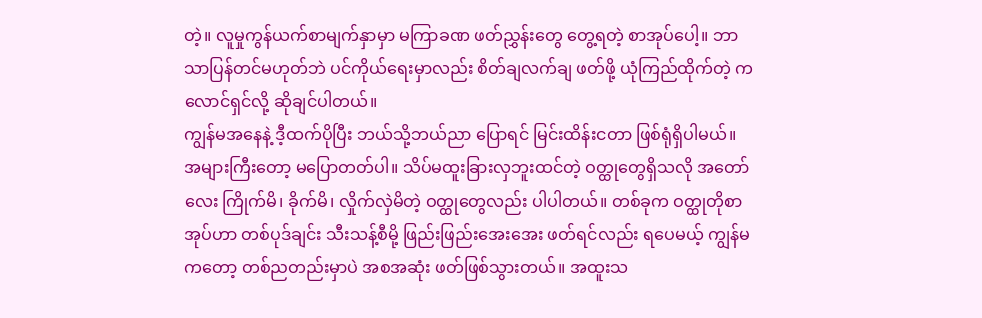တဲ့။ လူမှုကွန်ယက်စာမျက်နှာမှာ မကြာခဏ ဖတ်ညွှန်းတွေ တွေ့ရတဲ့ စာအုပ်ပေါ့။ ဘာသာပြန်တင်မဟုတ်ဘဲ ပင်ကိုယ်ရေးမှာလည်း စိတ်ချလက်ချ ဖတ်ဖို့ ယုံကြည်ထိုက်တဲ့ ကလောင်ရှင်လို့ ဆိုချင်ပါတယ်။
ကျွန်မအနေနဲ့ ဒီ့ထက်ပိုပြီး ဘယ်သို့ဘယ်ညာ ပြောရင် မြင်းထိန်းငတာ ဖြစ်ရုံရှိပါမယ်။ အများကြီးတော့ မပြောတတ်ပါ။ သိပ်မထူးခြားလှဘူးထင်တဲ့ ဝတ္ထုတွေရှိသလို အတော်လေး ကြိုက်မိ၊ ခိုက်မိ၊ လှိုက်လှဲမိတဲ့ ဝတ္ထုတွေလည်း ပါပါတယ်။ တစ်ခုက ဝတ္ထုတိုစာအုပ်ဟာ တစ်ပုဒ်ချင်း သီးသန့်စီမို့ ဖြည်းဖြည်းအေးအေး ဖတ်ရင်လည်း ရပေမယ့် ကျွန်မကတော့ တစ်ညတည်းမှာပဲ အစအဆုံး ဖတ်ဖြစ်သွားတယ်။ အထူးသ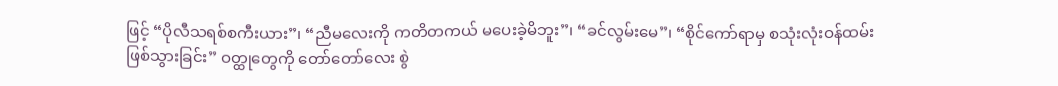ဖြင့် “ပိုလီသရစ်စကီးယား”၊ “ညီမလေးကို ကတိတကယ် မပေးခဲ့မိဘူး”၊ “ခင်လွမ်းမေ”၊ “စိုင်ကော်ရာမှ စသုံးလုံးဝန်ထမ်း ဖြစ်သွားခြင်း” ဝတ္ထုတွေကို တော်တော်လေး စွဲ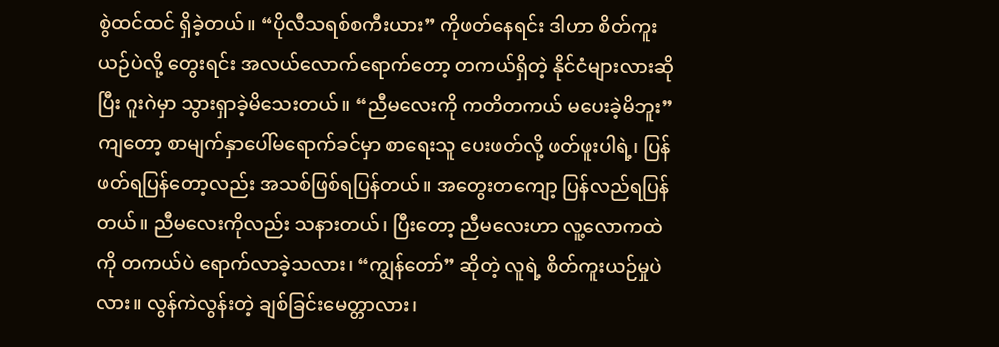စွဲထင်ထင် ရှိခဲ့တယ်။ “ပိုလီသရစ်စကီးယား” ကိုဖတ်နေရင်း ဒါဟာ စိတ်ကူးယဉ်ပဲလို့ တွေးရင်း အလယ်လောက်ရောက်တော့ တကယ်ရှိတဲ့ နိုင်ငံများလားဆိုပြီး ဂူးဂဲမှာ သွားရှာခဲ့မိသေးတယ်။ “ညီမလေးကို ကတိတကယ် မပေးခဲ့မိဘူး” ကျတော့ စာမျက်နှာပေါ်မရောက်ခင်မှာ စာရေးသူ ပေးဖတ်လို့ ဖတ်ဖူးပါရဲ့၊ ပြန်ဖတ်ရပြန်တော့လည်း အသစ်ဖြစ်ရပြန်တယ်။ အတွေးတကျော့ ပြန်လည်ရပြန်တယ်။ ညီမလေးကိုလည်း သနားတယ်၊ ပြီးတော့ ညီမလေးဟာ လူ့လောကထဲကို တကယ်ပဲ ရောက်လာခဲ့သလား၊ “ကျွန်တော်” ဆိုတဲ့ လူရဲ့ စိတ်ကူးယဉ်မှုပဲလား။ လွန်ကဲလွန်းတဲ့ ချစ်ခြင်းမေတ္တာလား၊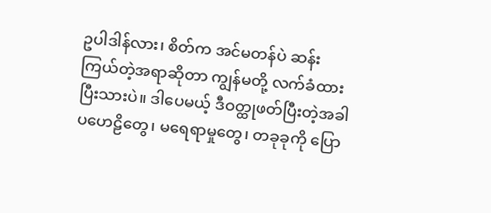ဥပါဒါန်လား၊ စိတ်က အင်မတန်ပဲ ဆန်းကြယ်တဲ့အရာဆိုတာ ကျွန်မတို့ လက်ခံထားပြီးသားပဲ။ ဒါပေမယ့် ဒီဝတ္ထုဖတ်ပြီးတဲ့အခါ ပဟေဠိတွေ၊ မရေရာမှုတွေ၊ တခုခုကို ပြော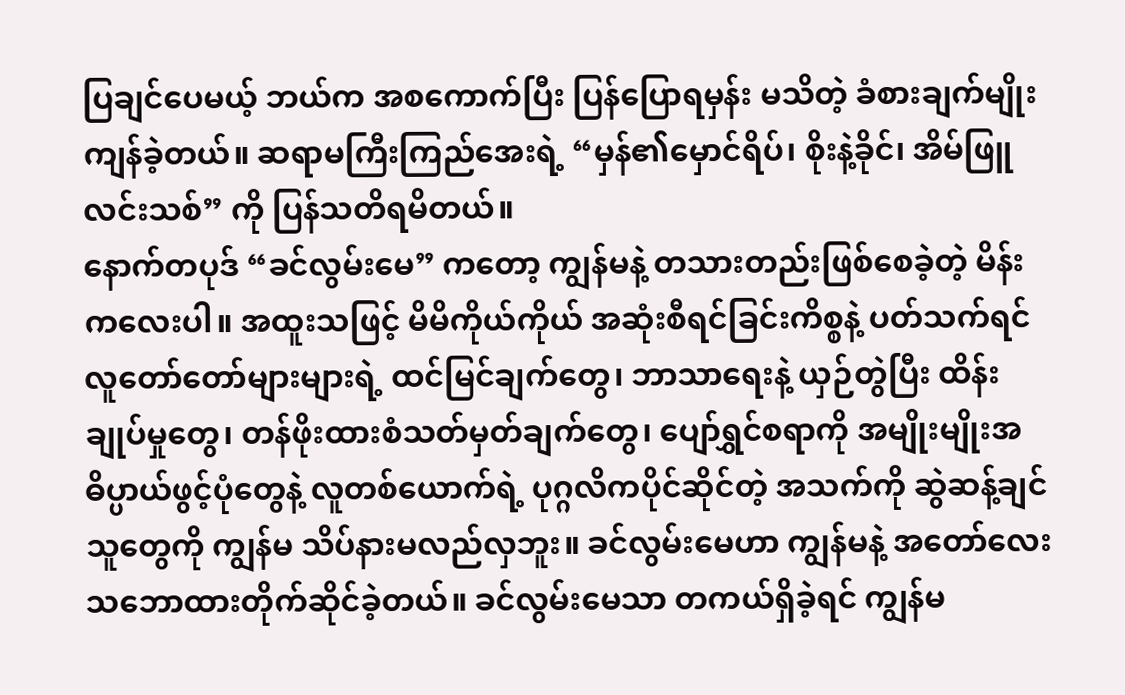ပြချင်ပေမယ့် ဘယ်က အစကောက်ပြီး ပြန်ပြောရမှန်း မသိတဲ့ ခံစားချက်မျိုး ကျန်ခဲ့တယ်။ ဆရာမကြီးကြည်အေးရဲ့ “မှန်၏မှောင်ရိပ်၊ စိုးနဲ့ခိုင်၊ အိမ်ဖြူလင်းသစ်” ကို ပြန်သတိရမိတယ်။
နောက်တပုဒ် “ခင်လွမ်းမေ” ကတော့ ကျွန်မနဲ့ တသားတည်းဖြစ်စေခဲ့တဲ့ မိန်းကလေးပါ။ အထူးသဖြင့် မိမိကိုယ်ကိုယ် အဆုံးစီရင်ခြင်းကိစ္စနဲ့ ပတ်သက်ရင် လူတော်တော်များများရဲ့ ထင်မြင်ချက်တွေ၊ ဘာသာရေးနဲ့ ယှဉ်တွဲပြီး ထိန်းချုပ်မှုတွေ၊ တန်ဖိုးထားစံသတ်မှတ်ချက်တွေ၊ ပျော်ရွှင်စရာကို အမျိုးမျိုးအဓိပ္ပာယ်ဖွင့်ပုံတွေနဲ့ လူတစ်ယောက်ရဲ့ ပုဂ္ဂလိကပိုင်ဆိုင်တဲ့ အသက်ကို ဆွဲဆန့်ချင်သူတွေကို ကျွန်မ သိပ်နားမလည်လှဘူး။ ခင်လွမ်းမေဟာ ကျွန်မနဲ့ အတော်လေး သဘောထားတိုက်ဆိုင်ခဲ့တယ်။ ခင်လွမ်းမေသာ တကယ်ရှိခဲ့ရင် ကျွန်မ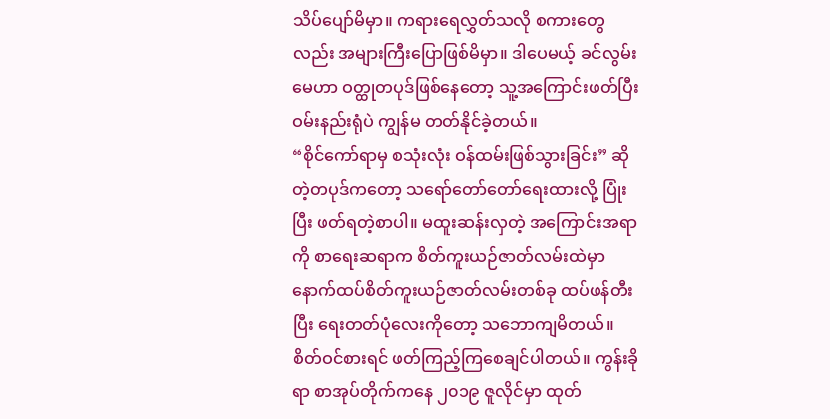သိပ်ပျော်မိမှာ။ ကရားရေလွှတ်သလို စကားတွေလည်း အများကြီးပြောဖြစ်မိမှာ။ ဒါပေမယ့် ခင်လွမ်းမေဟာ ဝတ္ထုတပုဒ်ဖြစ်နေတော့ သူ့အကြောင်းဖတ်ပြီး ဝမ်းနည်းရုံပဲ ကျွန်မ တတ်နိုင်ခဲ့တယ်။
“စိုင်ကော်ရာမှ စသုံးလုံး ဝန်ထမ်းဖြစ်သွားခြင်း” ဆိုတဲ့တပုဒ်ကတော့ သရော်တော်တော်ရေးထားလို့ ပြုံးပြီး ဖတ်ရတဲ့စာပါ။ မထူးဆန်းလှတဲ့ အကြောင်းအရာကို စာရေးဆရာက စိတ်ကူးယဉ်ဇာတ်လမ်းထဲမှာ နောက်ထပ်စိတ်ကူးယဉ်ဇာတ်လမ်းတစ်ခု ထပ်ဖန်တီးပြီး ရေးတတ်ပုံလေးကိုတော့ သဘောကျမိတယ်။ စိတ်ဝင်စားရင် ဖတ်ကြည့်ကြစေချင်ပါတယ်။ ကွန်းခိုရာ စာအုပ်တိုက်ကနေ ၂၀၁၉ ဇူလိုင်မှာ ထုတ်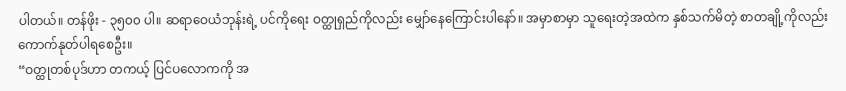ပါတယ်။ တန်ဖိုး - ၃၅၀၀ ပါ။ ဆရာဝေယံဘုန်းရဲ့ ပင်ကိုရေး ဝတ္ထုရှည်ကိုလည်း မျှော်နေကြောင်းပါနော်။ အမှာစာမှာ သူရေးတဲ့အထဲက နှစ်သက်မိတဲ့ စာတချို့ကိုလည်း ကောက်နုတ်ပါရစေဦး။
“ဝတ္ထုတစ်ပုဒ်ဟာ တကယ့် ပြင်ပလောကကို အ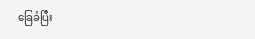ခြေခံပြီး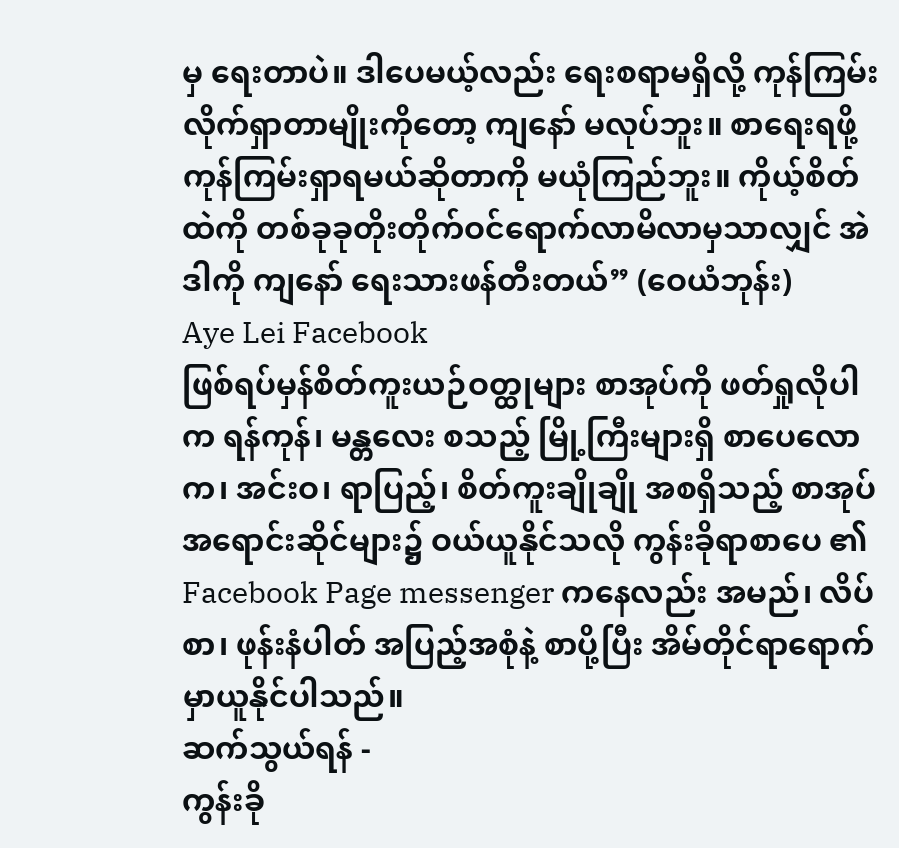မှ ရေးတာပဲ။ ဒါပေမယ့်လည်း ရေးစရာမရှိလို့ ကုန်ကြမ်းလိုက်ရှာတာမျိုးကိုတော့ ကျနော် မလုပ်ဘူး။ စာရေးရဖို့ ကုန်ကြမ်းရှာရမယ်ဆိုတာကို မယုံကြည်ဘူး။ ကိုယ့်စိတ်ထဲကို တစ်ခုခုတိုးတိုက်ဝင်ရောက်လာမိလာမှသာလျှင် အဲဒါကို ကျနော် ရေးသားဖန်တီးတယ်” (ဝေယံဘုန်း)
Aye Lei Facebook
ဖြစ်ရပ်မှန်စိတ်ကူးယဉ်ဝတ္ထုများ စာအုပ်ကို ဖတ်ရှုလိုပါက ရန်ကုန်၊ မန္တလေး စသည့် မြို့ကြီးများရှိ စာပေလောက၊ အင်းဝ၊ ရာပြည့်၊ စိတ်ကူးချိုချို အစရှိသည့် စာအုပ် အရောင်းဆိုင်များ၌ ဝယ်ယူနိုင်သလို ကွန်းခိုရာစာပေ ၏ Facebook Page messenger ကနေလည်း အမည်၊ လိပ်စာ၊ ဖုန်းနံပါတ် အပြည့်အစုံနဲ့ စာပို့ပြီး အိမ်တိုင်ရာရောက် မှာယူနိုင်ပါသည်။
ဆက်သွယ်ရန် -
ကွန်းခို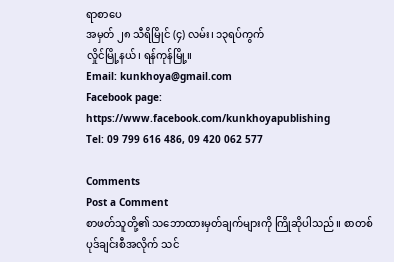ရာစာပေ
အမှတ် ၂၈ သီရိမြိုင် (၄) လမ်း၊ ၁၃ရပ်ကွက်
လှိုင်မြို့နယ်၊ ရန်ကုန်မြို့။
Email: kunkhoya@gmail.com
Facebook page: https://www.facebook.com/kunkhoyapublishing
Tel: 09 799 616 486, 09 420 062 577

Comments
Post a Comment
စာဖတ်သူတို့၏ သဘောထားမှတ်ချက်များကို ကြိုဆိုပါသည်။ စာတစ်ပုဒ်ချင်းစီအလိုက် သင်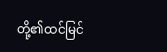တို့၏ထင်မြင်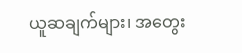ယူဆချက်များ၊ အတွေး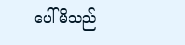ပေါ်မိသည်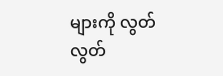များကို လွတ်လွတ်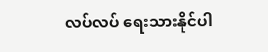လပ်လပ် ရေးသားနိုင်ပါ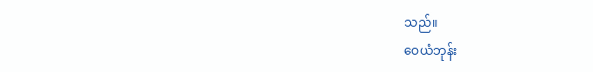သည်။
ဝေယံဘုန်း